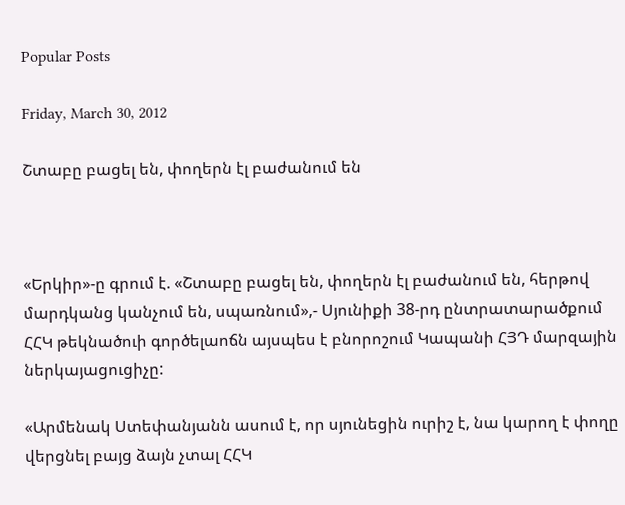Popular Posts

Friday, March 30, 2012

Շտաբը բացել են, փողերն էլ բաժանում են



«Երկիր»-ը գրում է. «Շտաբը բացել են, փողերն էլ բաժանում են, հերթով մարդկանց կանչում են, սպառնում»,- Սյունիքի 38-րդ ընտրատարածքում ՀՀԿ թեկնածուի գործելաոճն այսպես է բնորոշում Կապանի ՀՅԴ մարզային ներկայացուցիչը:

«Արմենակ Ստեփանյանն ասում է, որ սյունեցին ուրիշ է, նա կարող է փողը վերցնել բայց ձայն չտալ ՀՀԿ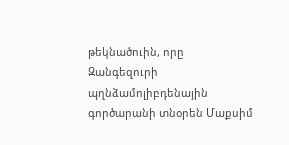թեկնածուին, որը Զանգեզուրի պղնձամոլիբդենային գործարանի տնօրեն Մաքսիմ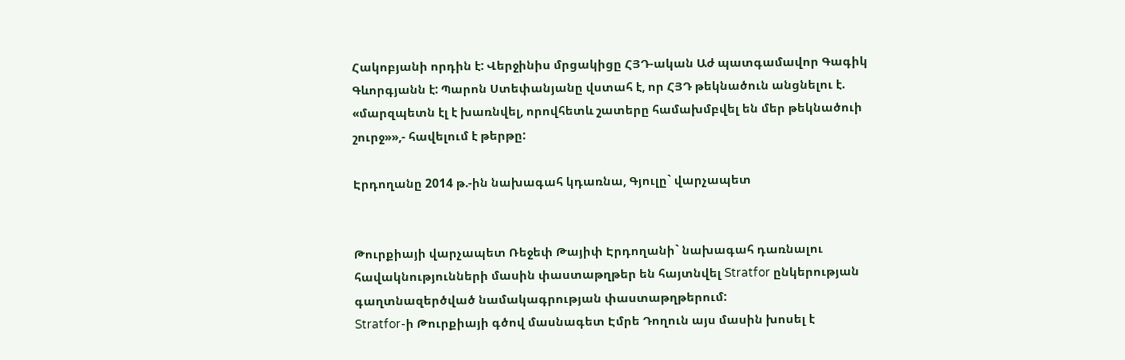Հակոբյանի որդին է: Վերջինիս մրցակիցը ՀՅԴ-ական Աժ պատգամավոր Գագիկ Գևորգյանն է: Պարոն Ստեփանյանը վստահ է, որ ՀՅԴ թեկնածուն անցնելու է. «մարզպետն էլ է խառնվել, որովհետև շատերը համախմբվել են մեր թեկնածուի շուրջ»»,- հավելում է թերթը:

Էրդողանը 2014 թ.-ին նախագահ կդառնա, Գյուլը` վարչապետ


Թուրքիայի վարչապետ Ռեջեփ Թայիփ Էրդողանի` նախագահ դառնալու հավակնությունների մասին փաստաթղթեր են հայտնվել Stratfor ընկերության գաղտնազերծված նամակագրության փաստաթղթերում:
Stratfor-ի Թուրքիայի գծով մասնագետ Էմրե Դողուն այս մասին խոսել է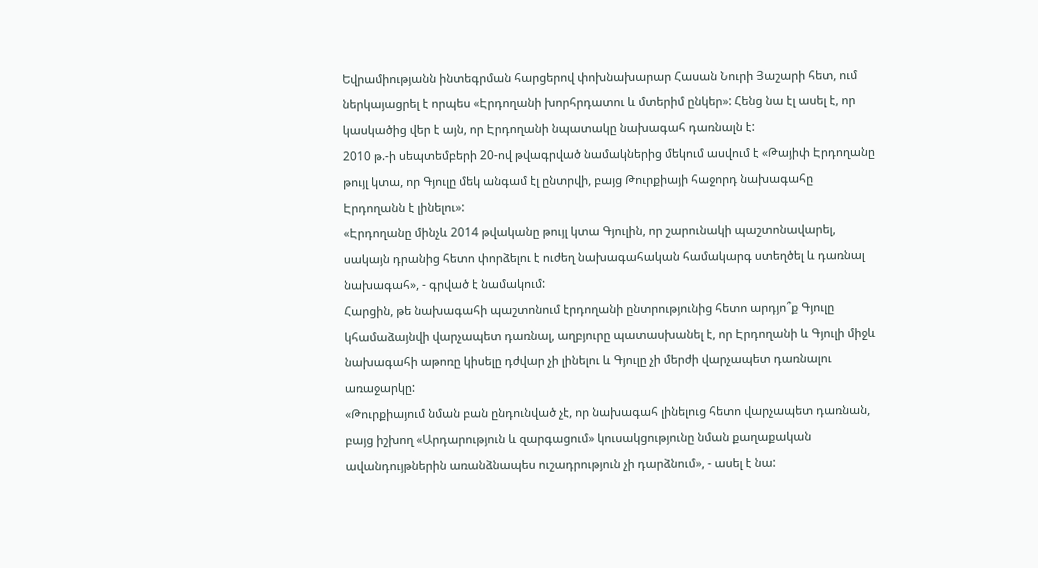Եվրամիությանն ինտեգրման հարցերով փոխնախարար Հասան Նուրի Յաշարի հետ, ում ներկայացրել է որպես «Էրդողանի խորհրդատու և մտերիմ ընկեր»: Հենց նա էլ ասել է, որ կասկածից վեր է այն, որ Էրդողանի նպատակը նախագահ դառնալն է:
2010 թ.-ի սեպտեմբերի 20-ով թվագրված նամակներից մեկում ասվում է «Թայիփ Էրդողանը թույլ կտա, որ Գյուլը մեկ անգամ էլ ընտրվի, բայց Թուրքիայի հաջորդ նախագահը Էրդողանն է լինելու»:
«Էրդողանը մինչև 2014 թվականը թույլ կտա Գյուլին, որ շարունակի պաշտոնավարել, սակայն դրանից հետո փորձելու է ուժեղ նախագահական համակարգ ստեղծել և դառնալ նախագահ», - գրված է նամակում:
Հարցին, թե նախագահի պաշտոնում էրդողանի ընտրությունից հետո արդյո՞ք Գյուլը կհամաձայնվի վարչապետ դառնալ, աղբյուրը պատասխանել է, որ Էրդողանի և Գյուլի միջև նախագահի աթոռը կիսելը դժվար չի լինելու և Գյուլը չի մերժի վարչապետ դառնալու առաջարկը:
«Թուրքիայում նման բան ընդունված չէ, որ նախագահ լինելուց հետո վարչապետ դառնան, բայց իշխող «Արդարություն և զարգացում» կուսակցությունը նման քաղաքական ավանդույթներին առանձնապես ուշադրություն չի դարձնում», - ասել է նա: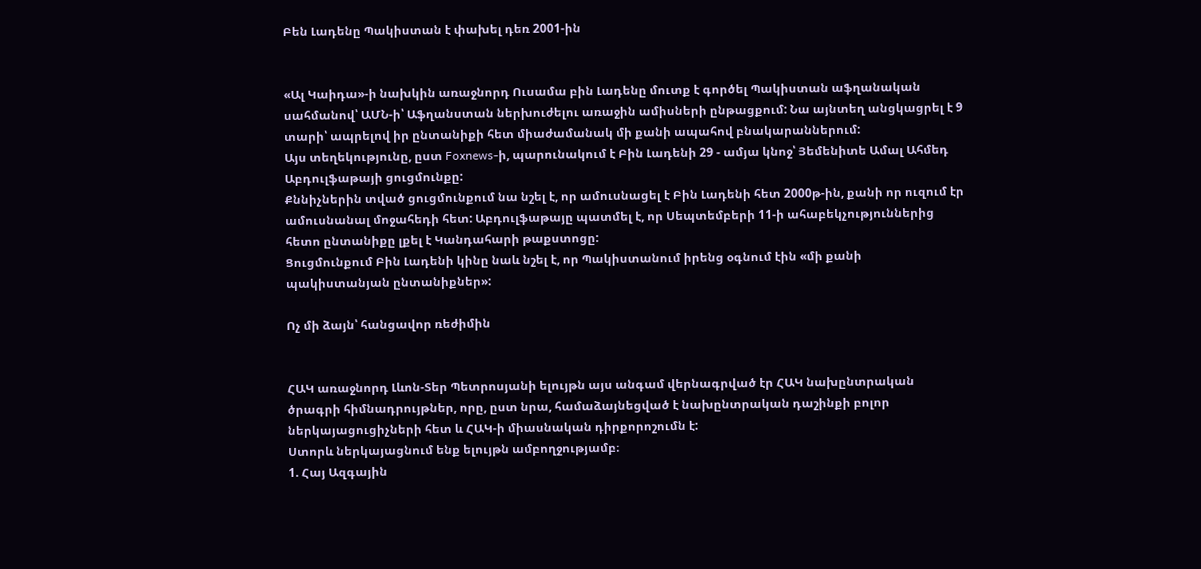Բեն Լադենը Պակիստան է փախել դեռ 2001-ին


«Ալ Կաիդա»-ի նախկին առաջնորդ Ուսամա բին Լադենը մուտք է գործել Պակիստան աֆղանական սահմանով՝ ԱՄՆ-ի՝ Աֆղանստան ներխուժելու առաջին ամիսների ընթացքում: Նա այնտեղ անցկացրել է 9 տարի՝ ապրելով իր ընտանիքի հետ միաժամանակ մի քանի ապահով բնակարաններում:
Այս տեղեկությունը, ըստ Foxnews-ի, պարունակում է Բին Լադենի 29 - ամյա կնոջ՝ Յեմենիտե Ամալ Ահմեդ Աբդուլֆաթայի ցուցմունքը:
Քննիչներին տված ցուցմունքում նա նշել է, որ ամուսնացել է Բին Լադենի հետ 2000թ-ին, քանի որ ուզում էր ամուսնանալ մոջահեդի հետ: Աբդուլֆաթայը պատմել է, որ Սեպտեմբերի 11-ի ահաբեկչություններից հետո ընտանիքը լքել է Կանդահարի թաքստոցը:
Ցուցմունքում Բին Լադենի կինը նաև նշել է, որ Պակիստանում իրենց օգնում էին «մի քանի պակիստանյան ընտանիքներ»:

Ոչ մի ձայն՝ հանցավոր ռեժիմին


ՀԱԿ առաջնորդ Լևոն-Տեր Պետրոսյանի ելույթն այս անգամ վերնագրված էր ՀԱԿ նախընտրական ծրագրի հիմնադրույթներ, որը, ըստ նրա, համաձայնեցված է նախընտրական դաշինքի բոլոր ներկայացուցիչների հետ և ՀԱԿ-ի միասնական դիրքորոշումն է:
Ստորև ներկայացնում ենք ելույթն ամբողջությամբ։
1. Հայ Ազգային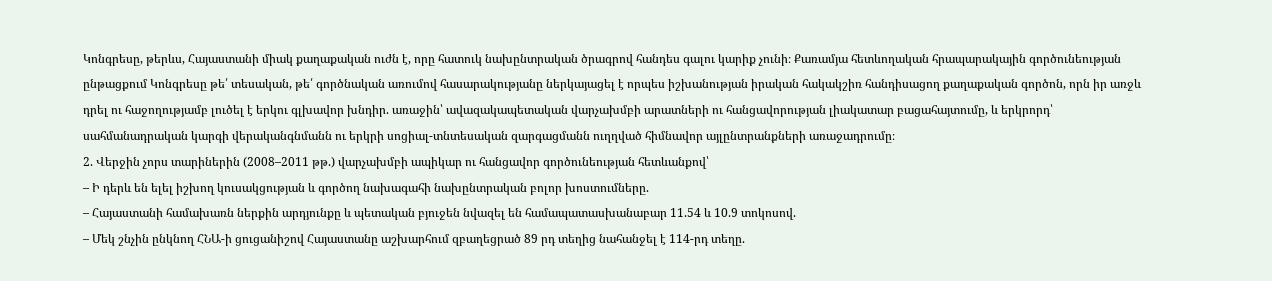Կոնգրեսը, թերևս, Հայաստանի միակ քաղաքական ուժն է, որը հատուկ նախընտրական ծրագրով հանդես գալու կարիք չունի։ Քառամյա հետևողական հրապարակային գործունեության ընթացքում Կոնգրեսը թե՛ տեսական, թե՛ գործնական առումով հասարակությանը ներկայացել է որպես իշխանության իրական հակակշիռ հանդիսացող քաղաքական գործոն, որն իր առջև դրել ու հաջողությամբ լուծել է երկու գլխավոր խնդիր. առաջին՝ ավազակապետական վարչախմբի արատների ու հանցավորության լիակատար բացահայտումը, և երկրորդ՝ սահմանադրական կարգի վերականգնմանն ու երկրի սոցիալ-տնտեսական զարգացմանն ուղղված հիմնավոր այլընտրանքների առաջադրումը։
2. Վերջին չորս տարիներին (2008–2011 թթ.) վարչախմբի ապիկար ու հանցավոր գործունեության հետևանքով՝
– Ի դերև են ելել իշխող կուսակցության և գործող նախագահի նախընտրական բոլոր խոստումները.
– Հայաստանի համախառն ներքին արդյունքը և պետական բյուջեն նվազել են համապատասխանաբար 11.54 և 10.9 տոկոսով.
– Մեկ շնչին ընկնող ՀՆԱ-ի ցուցանիշով Հայաստանը աշխարհում զբաղեցրած 89 րդ տեղից նահանջել է 114-րդ տեղը.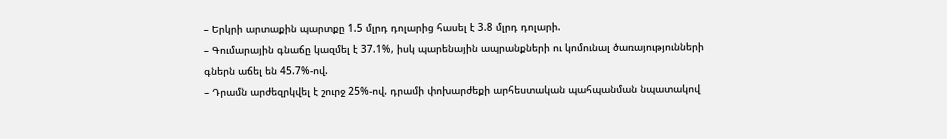– Երկրի արտաքին պարտքը 1.5 մլրդ դոլարից հասել է 3.8 մլրդ դոլարի.
– Գումարային գնաճը կազմել է 37.1%, իսկ պարենային ապրանքների ու կոմունալ ծառայությունների գներն աճել են 45.7%-ով.
– Դրամն արժեզրկվել է շուրջ 25%-ով. դրամի փոխարժեքի արհեստական պահպանման նպատակով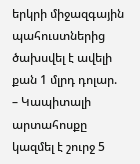երկրի միջազգային պահուստներից ծախսվել է ավելի քան 1 մլրդ դոլար.
– Կապիտալի արտահոսքը կազմել է շուրջ 5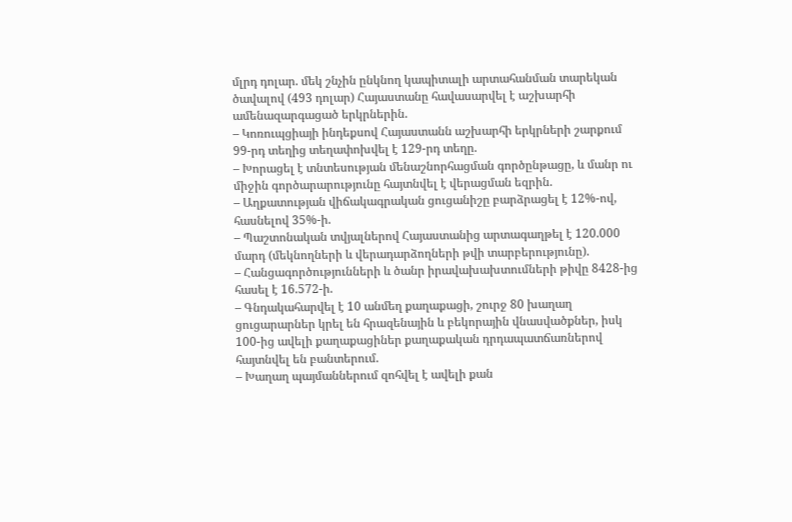մլրդ դոլար. մեկ շնչին ընկնող կապիտալի արտահանման տարեկան ծավալով (493 դոլար) Հայաստանը հավասարվել է աշխարհի ամենազարգացած երկրներին.
– Կոռուպցիայի ինդեքսով Հայաստանն աշխարհի երկրների շարքում 99-րդ տեղից տեղափոխվել է 129-րդ տեղը.
– Խորացել է տնտեսության մենաշնորհացման գործընթացը, և մանր ու միջին գործարարությունը հայտնվել է վերացման եզրին.
– Աղքատության վիճակագրական ցուցանիշը բարձրացել է 12%-ով, հասնելով 35%-ի.
– Պաշտոնական տվյալներով Հայաստանից արտագաղթել է 120.000 մարդ (մեկնողների և վերադարձողների թվի տարբերությունը).
– Հանցագործությունների և ծանր իրավախախտումների թիվը 8428-ից հասել է 16.572-ի.
– Գնդակահարվել է 10 անմեղ քաղաքացի, շուրջ 80 խաղաղ ցուցարարներ կրել են հրազենային և բեկորային վնասվածքներ, իսկ 100-ից ավելի քաղաքացիներ քաղաքական դրդապատճառներով հայտնվել են բանտերում.
– Խաղաղ պայմաններում զոհվել է ավելի քան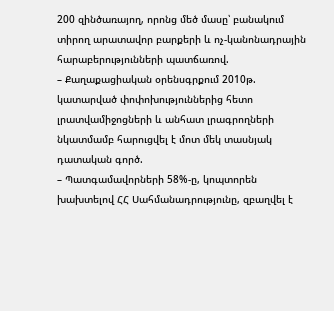200 զինծառայող, որոնց մեծ մասը՝ բանակում տիրող արատավոր բարքերի և ոչ-կանոնադրային հարաբերությունների պատճառով.
– Քաղաքացիական օրենսգրքում 2010թ. կատարված փոփոխություններից հետո լրատվամիջոցների և անհատ լրագրողների նկատմամբ հարուցվել է մոտ մեկ տասնյակ դատական գործ.
– Պատգամավորների 58%-ը, կոպտորեն խախտելով ՀՀ Սահմանադրությունը, զբաղվել է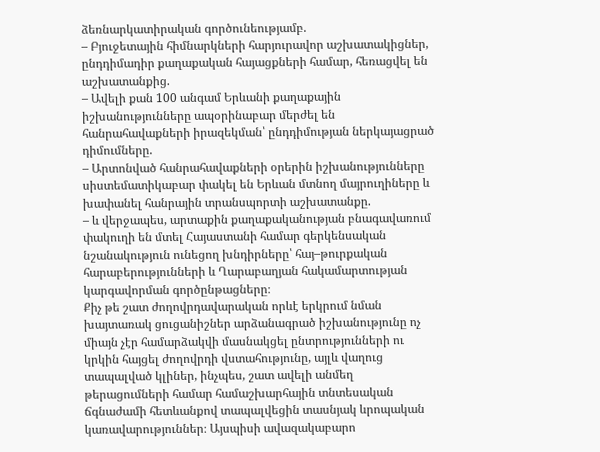ձեռնարկատիրական գործունեությամբ.
– Բյուջետային հիմնարկների հարյուրավոր աշխատակիցներ, ընդդիմադիր քաղաքական հայացքների համար, հեռացվել են աշխատանքից.
– Ավելի քան 100 անգամ Երևանի քաղաքային իշխանությունները ապօրինաբար մերժել են հանրահավաքների իրազեկման՝ ընդդիմության ներկայացրած դիմումները.
– Արտոնված հանրահավաքների օրերին իշխանությունները սիստեմատիկաբար փակել են Երևան մտնող մայրուղիները և խափանել հանրային տրանսպորտի աշխատանքը.
– և վերջապես, արտաքին քաղաքականության բնագավառում փակուղի են մտել Հայաստանի համար գերկենսական նշանակություն ունեցող խնդիրները՝ հայ–թուրքական հարաբերությունների և Ղարաբաղյան հակամարտության կարգավորման գործընթացները։
Քիչ թե շատ ժողովրդավարական որևէ երկրում նման խայտառակ ցուցանիշներ արձանագրած իշխանությունը ոչ միայն չէր համարձակվի մասնակցել ընտրությունների ու կրկին հայցել ժողովրդի վստահությունը, այլև վաղուց տապալված կլիներ, ինչպես, շատ ավելի անմեղ թերացումների համար համաշխարհային տնտեսական ճգնաժամի հետևանքով տապալվեցին տասնյակ ևրոպական կառավարություններ։ Այսպիսի ավազակաբարո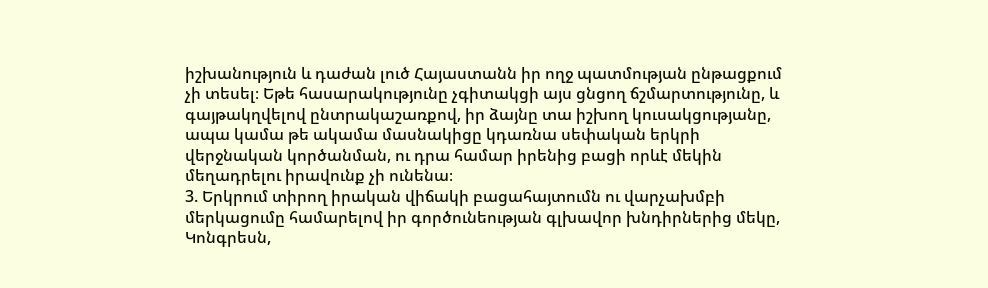իշխանություն և դաժան լուծ Հայաստանն իր ողջ պատմության ընթացքում չի տեսել։ Եթե հասարակությունը չգիտակցի այս ցնցող ճշմարտությունը, և գայթակղվելով ընտրակաշառքով, իր ձայնը տա իշխող կուսակցությանը, ապա կամա թե ակամա մասնակիցը կդառնա սեփական երկրի վերջնական կործանման, ու դրա համար իրենից բացի որևէ մեկին մեղադրելու իրավունք չի ունենա։
3. Երկրում տիրող իրական վիճակի բացահայտումն ու վարչախմբի մերկացումը համարելով իր գործունեության գլխավոր խնդիրներից մեկը, Կոնգրեսն,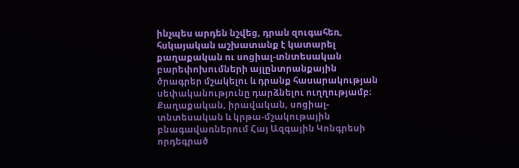ինչպես արդեն նշվեց, դրան զուգահեռ, հսկայական աշխատանք է կատարել քաղաքական ու սոցիալ-տնտեսական բարեփոխումների այլընտրանքային ծրագրեր մշակելու և դրանք հասարակության սեփականությունը դարձնելու ուղղությամբ։ Քաղաքական, իրավական, սոցիալ-տնտեսական և կրթա-մշակութային բնագավառներում Հայ Ազգային Կոնգրեսի որդեգրած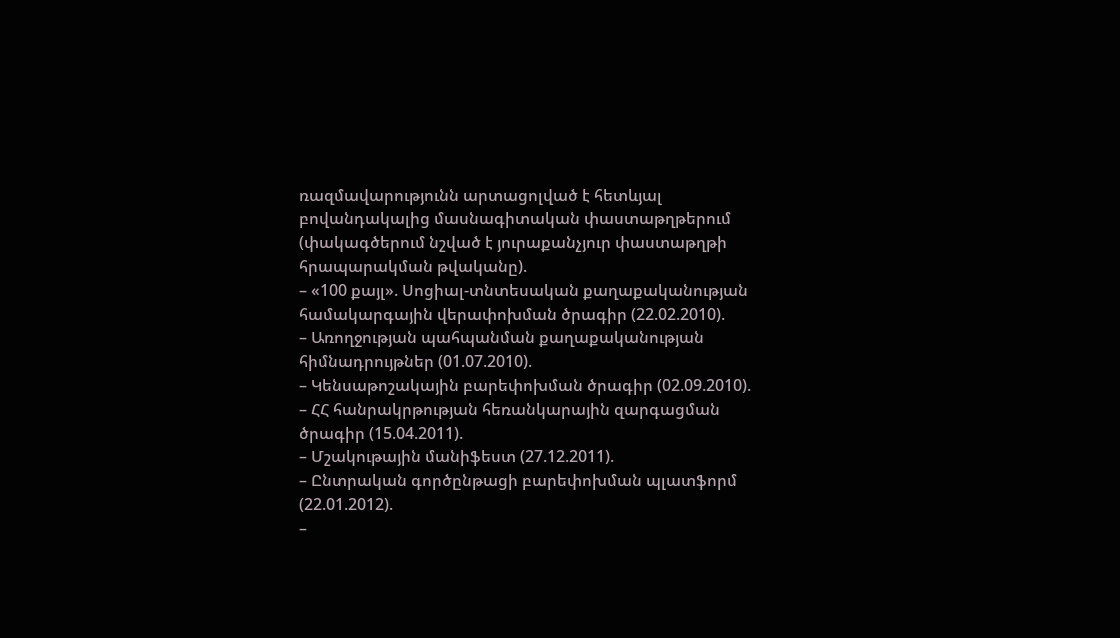ռազմավարությունն արտացոլված է հետևյալ բովանդակալից մասնագիտական փաստաթղթերում (փակագծերում նշված է յուրաքանչյուր փաստաթղթի հրապարակման թվականը).
– «100 քայլ». Սոցիալ-տնտեսական քաղաքականության համակարգային վերափոխման ծրագիր (22.02.2010).
– Առողջության պահպանման քաղաքականության հիմնադրույթներ (01.07.2010).
– Կենսաթոշակային բարեփոխման ծրագիր (02.09.2010).
– ՀՀ հանրակրթության հեռանկարային զարգացման ծրագիր (15.04.2011).
– Մշակութային մանիֆեստ (27.12.2011).
– Ընտրական գործընթացի բարեփոխման պլատֆորմ (22.01.2012).
–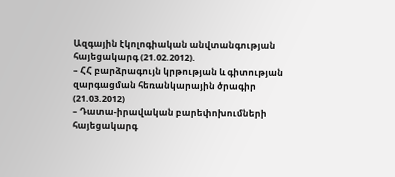Ազգային էկոլոգիական անվտանգության հայեցակարգ (21.02.2012).
– ՀՀ բարձրագույն կրթության և գիտության զարգացման հեռանկարային ծրագիր (21.03.2012)
– Դատա-իրավական բարեփոխումների հայեցակարգ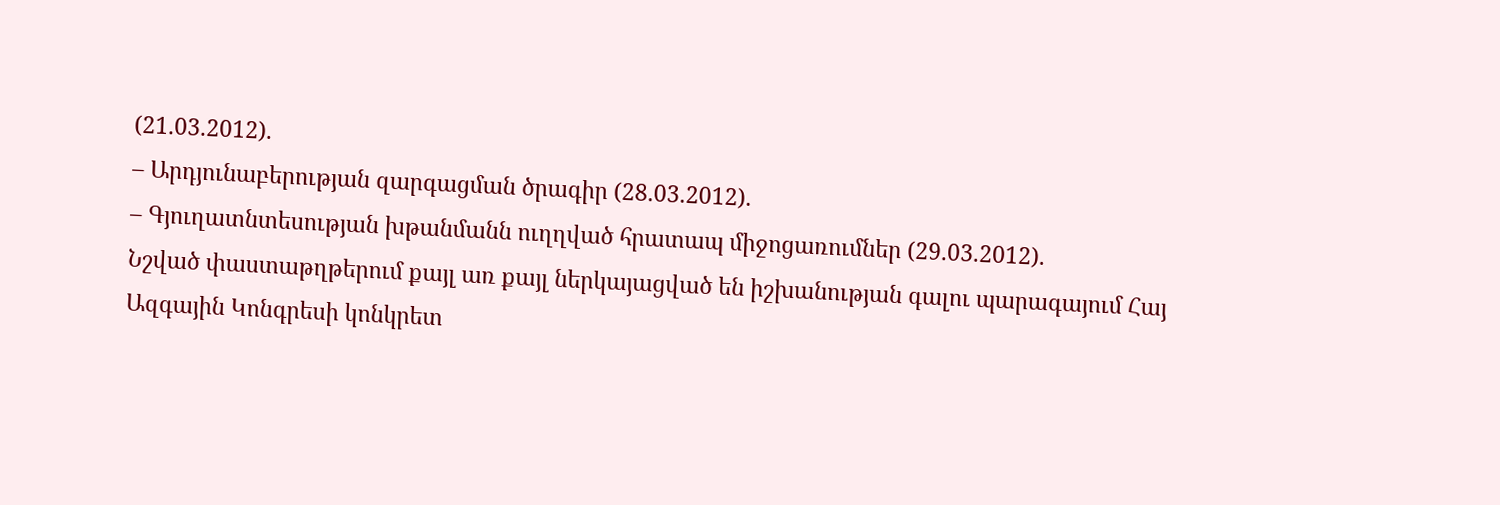(21.03.2012).
– Արդյունաբերության զարգացման ծրագիր (28.03.2012).
– Գյուղատնտեսության խթանմանն ուղղված հրատապ միջոցառումներ (29.03.2012).
Նշված փաստաթղթերում քայլ առ քայլ ներկայացված են իշխանության գալու պարագայում Հայ Ազգային Կոնգրեսի կոնկրետ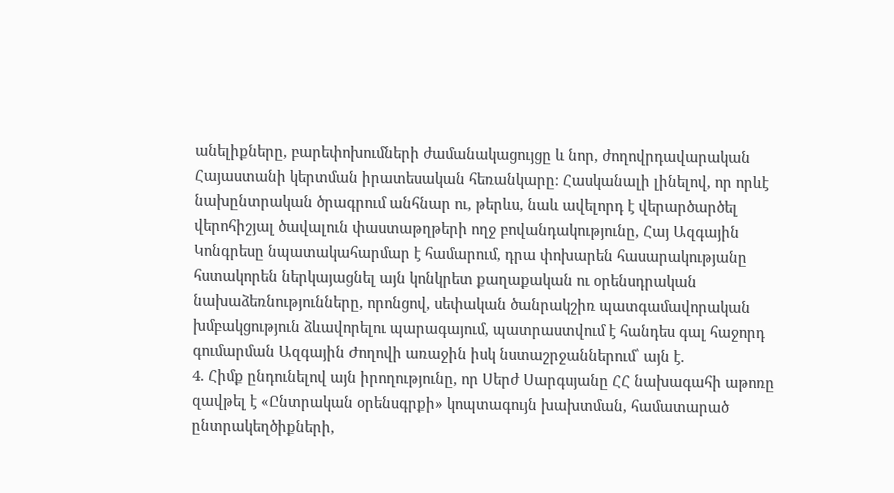անելիքները, բարեփոխումների ժամանակացույցը և նոր, ժողովրդավարական Հայաստանի կերտման իրատեսական հեռանկարը։ Հասկանալի լինելով, որ որևէ նախընտրական ծրագրում անհնար ու, թերևս, նաև ավելորդ է վերարծարծել վերոհիշյալ ծավալուն փաստաթղթերի ողջ բովանդակությունը, Հայ Ազգային Կոնգրեսը նպատակահարմար է համարում, դրա փոխարեն հասարակությանը հստակորեն ներկայացնել այն կոնկրետ քաղաքական ու օրենսդրական նախաձեռնությունները, որոնցով, սեփական ծանրակշիռ պատգամավորական խմբակցություն ձևավորելու պարագայում, պատրաստվում է հանդես գալ հաջորդ գումարման Ազգային Ժողովի առաջին իսկ նստաշրջաններում՝ այն է.
4. Հիմք ընդունելով այն իրողությունը, որ Սերժ Սարգսյանը ՀՀ նախագահի աթոռը զավթել է «Ընտրական օրենսգրքի» կոպտագույն խախտման, համատարած ընտրակեղծիքների,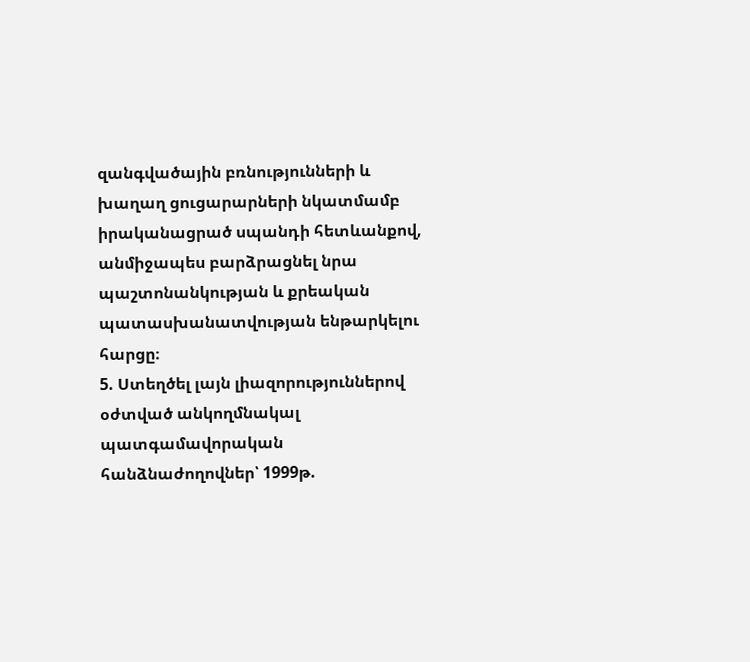զանգվածային բռնությունների և խաղաղ ցուցարարների նկատմամբ իրականացրած սպանդի հետևանքով, անմիջապես բարձրացնել նրա պաշտոնանկության և քրեական պատասխանատվության ենթարկելու հարցը։
5. Ստեղծել լայն լիազորություններով օժտված անկողմնակալ պատգամավորական հանձնաժողովներ՝ 1999թ.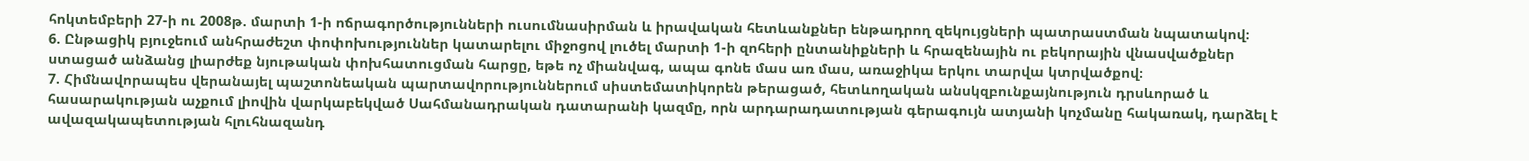հոկտեմբերի 27-ի ու 2008թ. մարտի 1-ի ոճրագործությունների ուսումնասիրման և իրավական հետևանքներ ենթադրող զեկույցների պատրաստման նպատակով։
6. Ընթացիկ բյուջեում անհրաժեշտ փոփոխություններ կատարելու միջոցով լուծել մարտի 1-ի զոհերի ընտանիքների և հրազենային ու բեկորային վնասվածքներ ստացած անձանց լիարժեք նյութական փոխհատուցման հարցը, եթե ոչ միանվագ, ապա գոնե մաս առ մաս, առաջիկա երկու տարվա կտրվածքով։
7. Հիմնավորապես վերանայել պաշտոնեական պարտավորություններում սիստեմատիկորեն թերացած, հետևողական անսկզբունքայնություն դրսևորած և հասարակության աչքում լիովին վարկաբեկված Սահմանադրական դատարանի կազմը, որն արդարադատության գերագույն ատյանի կոչմանը հակառակ, դարձել է ավազակապետության հլուհնազանդ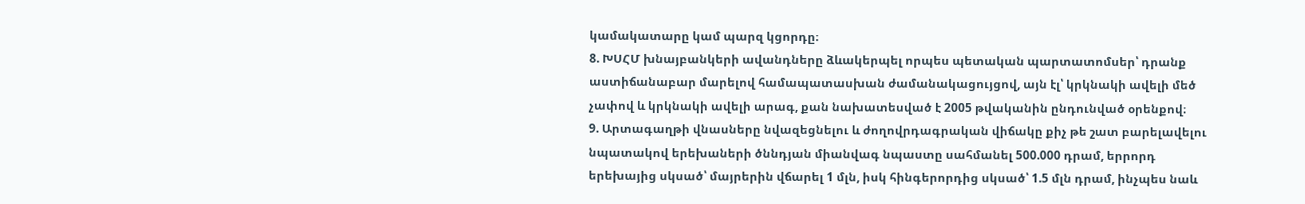կամակատարը կամ պարզ կցորդը։
8. ԽՍՀՄ խնայբանկերի ավանդները ձևակերպել որպես պետական պարտատոմսեր՝ դրանք աստիճանաբար մարելով համապատասխան ժամանակացույցով, այն էլ՝ կրկնակի ավելի մեծ չափով և կրկնակի ավելի արագ, քան նախատեսված է 2005 թվականին ընդունված օրենքով։
9. Արտագաղթի վնասները նվազեցնելու և ժողովրդագրական վիճակը քիչ թե շատ բարելավելու նպատակով երեխաների ծննդյան միանվագ նպաստը սահմանել 500.000 դրամ, երրորդ երեխայից սկսած՝ մայրերին վճարել 1 մլն, իսկ հինգերորդից սկսած՝ 1.5 մլն դրամ, ինչպես նաև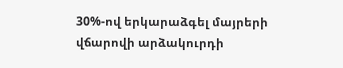30%-ով երկարաձգել մայրերի վճարովի արձակուրդի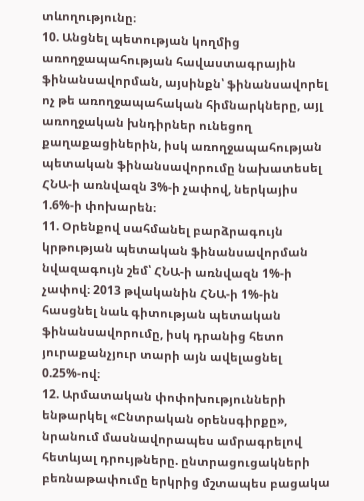տևողությունը։
10. Անցնել պետության կողմից առողջապահության հավաստագրային ֆինանսավորման, այսինքն՝ ֆինանսավորել ոչ թե առողջապահական հիմնարկները, այլ առողջական խնդիրներ ունեցող քաղաքացիներին, իսկ առողջապահության պետական ֆինանսավորումը նախատեսել ՀՆԱ-ի առնվազն 3%-ի չափով, ներկայիս 1.6%-ի փոխարեն։
11. Օրենքով սահմանել բարձրագույն կրթության պետական ֆինանսավորման նվազագույն շեմ՝ ՀՆԱ-ի առնվազն 1%-ի չափով։ 2013 թվականին ՀՆԱ-ի 1%-ին հասցնել նաև գիտության պետական ֆինանսավորումը, իսկ դրանից հետո յուրաքանչյուր տարի այն ավելացնել 0.25%-ով։
12. Արմատական փոփոխությունների ենթարկել «Ընտրական օրենսգիրքը», նրանում մասնավորապես ամրագրելով հետևյալ դրույթները. ընտրացուցակների բեռնաթափումը երկրից մշտապես բացակա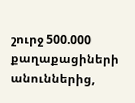շուրջ 500.000 քաղաքացիների անուններից,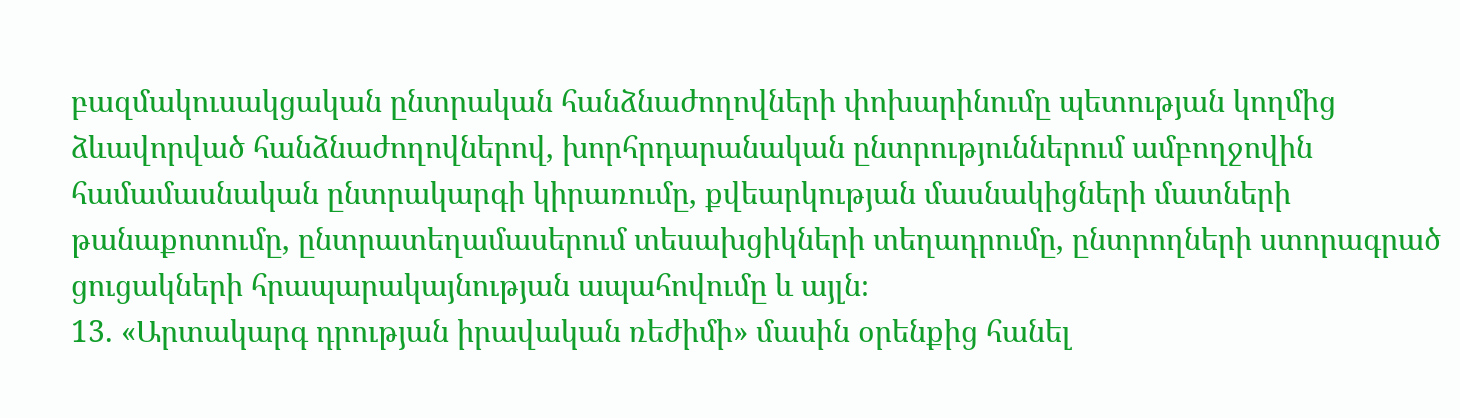բազմակուսակցական ընտրական հանձնաժողովների փոխարինումը պետության կողմից ձևավորված հանձնաժողովներով, խորհրդարանական ընտրություններում ամբողջովին համամասնական ընտրակարգի կիրառումը, քվեարկության մասնակիցների մատների թանաքոտումը, ընտրատեղամասերում տեսախցիկների տեղադրումը, ընտրողների ստորագրած ցուցակների հրապարակայնության ապահովումը և այլն։
13. «Արտակարգ դրության իրավական ռեժիմի» մասին օրենքից հանել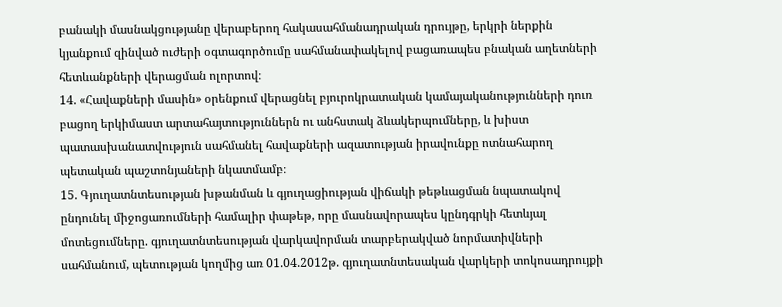բանակի մասնակցությանը վերաբերող հակասահմանադրական դրույթը, երկրի ներքին կյանքում զինված ուժերի օգտագործումը սահմանափակելով բացառապես բնական աղետների հետևանքների վերացման ոլորտով։
14. «Հավաքների մասին» օրենքում վերացնել բյուրոկրատական կամայականությունների դուռ բացող երկիմաստ արտահայտություններն ու անհստակ ձևակերպումները, և խիստ պատասխանատվություն սահմանել հավաքների ազատության իրավունքը ոտնահարող պետական պաշտոնյաների նկատմամբ։
15. Գյուղատնտեսության խթանման և գյուղացիության վիճակի թեթևացման նպատակով ընդունել միջոցառումների համալիր փաթեթ, որը մասնավորապես կընդգրկի հետևյալ մոտեցումները. գյուղատնտեսության վարկավորման տարբերակված նորմատիվների սահմանում, պետության կողմից առ 01.04.2012թ. գյուղատնտեսական վարկերի տոկոսադրույքի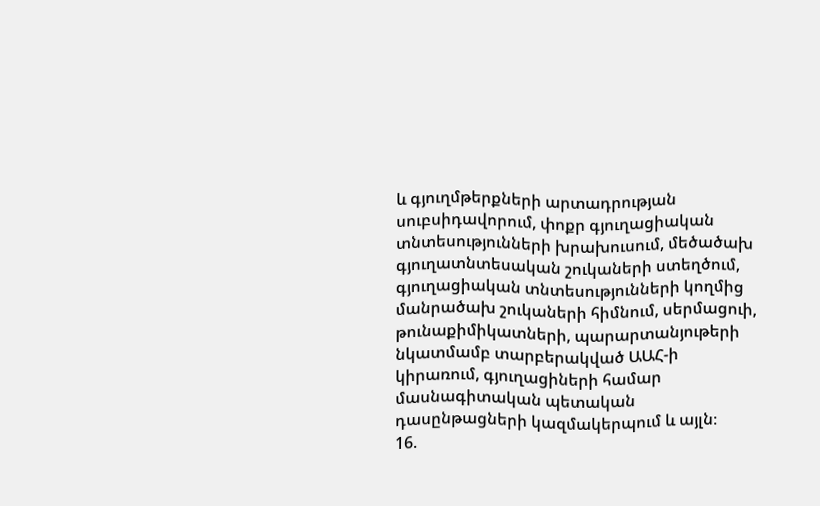և գյուղմթերքների արտադրության սուբսիդավորում, փոքր գյուղացիական տնտեսությունների խրախուսում, մեծածախ գյուղատնտեսական շուկաների ստեղծում, գյուղացիական տնտեսությունների կողմից մանրածախ շուկաների հիմնում, սերմացուի, թունաքիմիկատների, պարարտանյութերի նկատմամբ տարբերակված ԱԱՀ-ի կիրառում, գյուղացիների համար մասնագիտական պետական դասընթացների կազմակերպում և այլն։
16.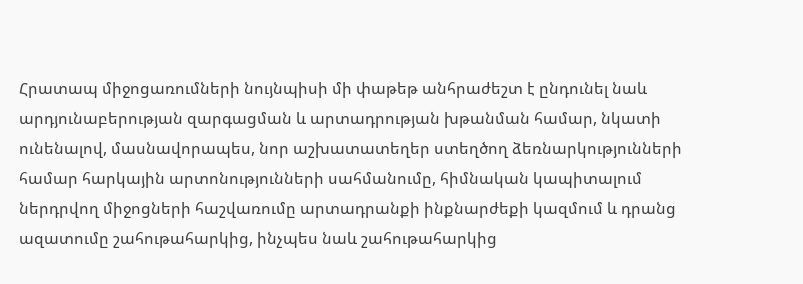Հրատապ միջոցառումների նույնպիսի մի փաթեթ անհրաժեշտ է ընդունել նաև արդյունաբերության զարգացման և արտադրության խթանման համար, նկատի ունենալով, մասնավորապես, նոր աշխատատեղեր ստեղծող ձեռնարկությունների համար հարկային արտոնությունների սահմանումը, հիմնական կապիտալում ներդրվող միջոցների հաշվառումը արտադրանքի ինքնարժեքի կազմում և դրանց ազատումը շահութահարկից, ինչպես նաև շահութահարկից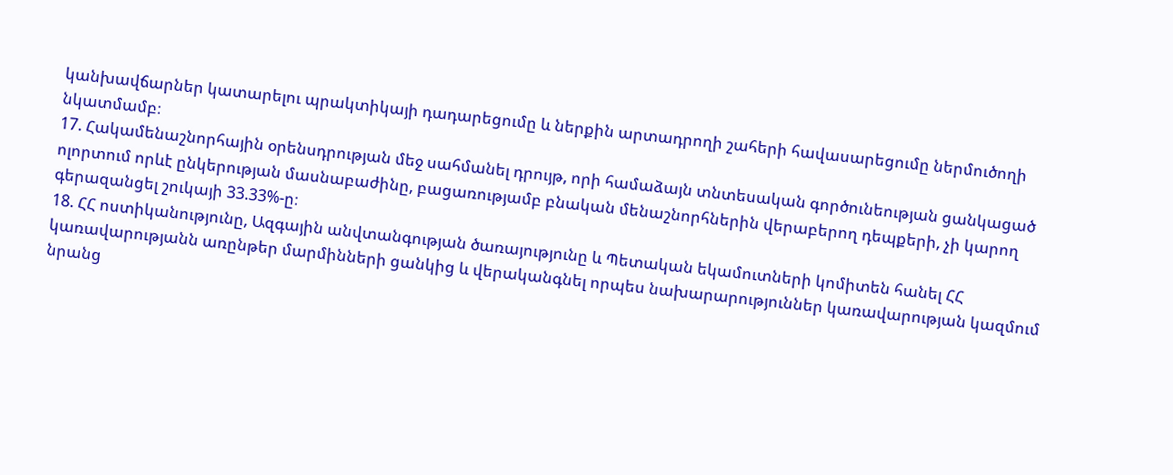կանխավճարներ կատարելու պրակտիկայի դադարեցումը և ներքին արտադրողի շահերի հավասարեցումը ներմուծողի նկատմամբ։
17. Հակամենաշնորհային օրենսդրության մեջ սահմանել դրույթ, որի համաձայն տնտեսական գործունեության ցանկացած ոլորտում որևէ ընկերության մասնաբաժինը, բացառությամբ բնական մենաշնորհներին վերաբերող դեպքերի, չի կարող գերազանցել շուկայի 33.33%-ը։
18. ՀՀ ոստիկանությունը, Ազգային անվտանգության ծառայությունը և Պետական եկամուտների կոմիտեն հանել ՀՀ կառավարությանն առընթեր մարմինների ցանկից և վերականգնել որպես նախարարություններ կառավարության կազմում նրանց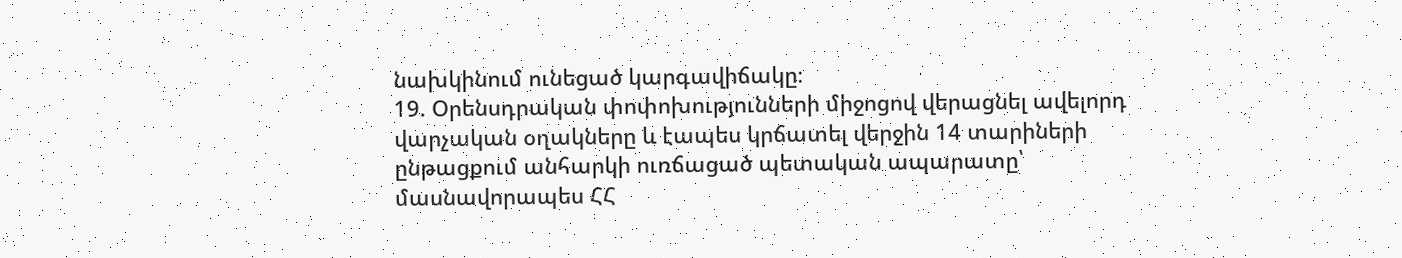նախկինում ունեցած կարգավիճակը։
19. Օրենսդրական փոփոխությունների միջոցով վերացնել ավելորդ վարչական օղակները և էապես կրճատել վերջին 14 տարիների ընթացքում անհարկի ուռճացած պետական ապարատը՝ մասնավորապես ՀՀ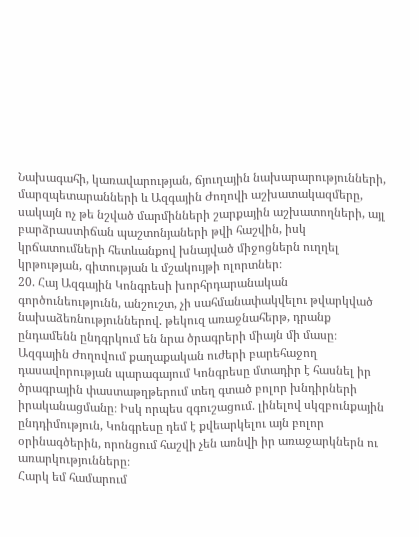Նախագահի, կառավարության, ճյուղային նախարարությունների, մարզպետարանների և Ազգային Ժողովի աշխատակազմերը, սակայն ոչ թե նշված մարմինների շարքային աշխատողների, այլ բարձրաստիճան պաշտոնյաների թվի հաշվին, իսկ կրճատումների հետևանքով խնայված միջոցներն ուղղել կրթության, գիտության և մշակույթի ոլորտներ։
20. Հայ Ազգային Կոնգրեսի խորհրդարանական գործունեությունն, անշուշտ, չի սահմանափակվելու թվարկված նախաձեռնություններով. թեկուզ առաջնահերթ, դրանք ընդամենն ընդգրկում են նրա ծրագրերի միայն մի մասը։ Ազգային Ժողովում քաղաքական ուժերի բարեհաջող դասավորության պարագայում Կոնգրեսը մտադիր է հասնել իր ծրագրային փաստաթղթերում տեղ գտած բոլոր խնդիրների իրականացմանը։ Իսկ որպես զգուշացում. լինելով սկզբունքային ընդդիմություն, Կոնգրեսը դեմ է քվեարկելու այն բոլոր օրինագծերին, որոնցում հաշվի չեն առնվի իր առաջարկներն ու առարկությունները։
Հարկ եմ համարում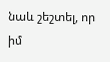նաև շեշտել, որ իմ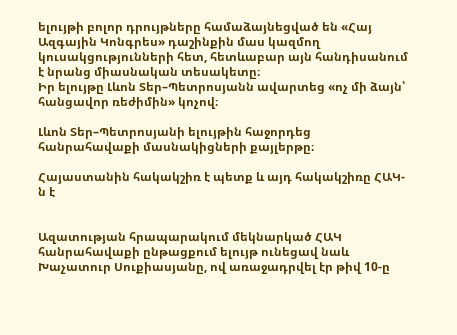ելույթի բոլոր դրույթները համաձայնեցված են «Հայ Ազգային Կոնգրես» դաշինքին մաս կազմող կուսակցությունների հետ, հետևաբար այն հանդիսանում է նրանց միասնական տեսակետը։
Իր ելույթը Լևոն Տեր–Պետրոսյանն ավարտեց «ոչ մի ձայն՝ հանցավոր ռեժիմին» կոչով։

Լևոն Տեր–Պետրոսյանի ելույթին հաջորդեց հանրահավաքի մասնակիցների քայլերթը։

Հայաստանին հակակշիռ է պետք և այդ հակակշիռը ՀԱԿ-ն է


Ազատության հրապարակում մեկնարկած ՀԱԿ հանրահավաքի ընթացքում ելույթ ունեցավ նաև Խաչատուր Սուքիասյանը, ով առաջադրվել էր թիվ 10-ը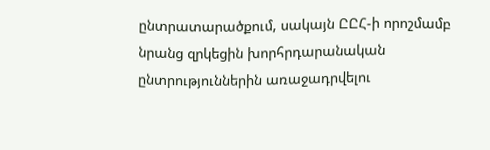ընտրատարածքում, սակայն ԸԸՀ-ի որոշմամբ նրանց զրկեցին խորհրդարանական ընտրություններին առաջադրվելու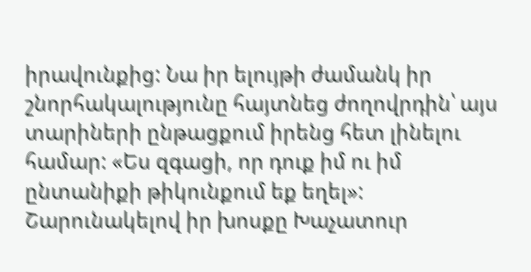իրավունքից: Նա իր ելույթի ժամանկ իր շնորհակալությունը հայտնեց ժողովրդին՝ այս տարիների ընթացքում իրենց հետ լինելու համար: «Ես զգացի, որ դուք իմ ու իմ ընտանիքի թիկունքում եք եղել»:
Շարունակելով իր խոսքը Խաչատուր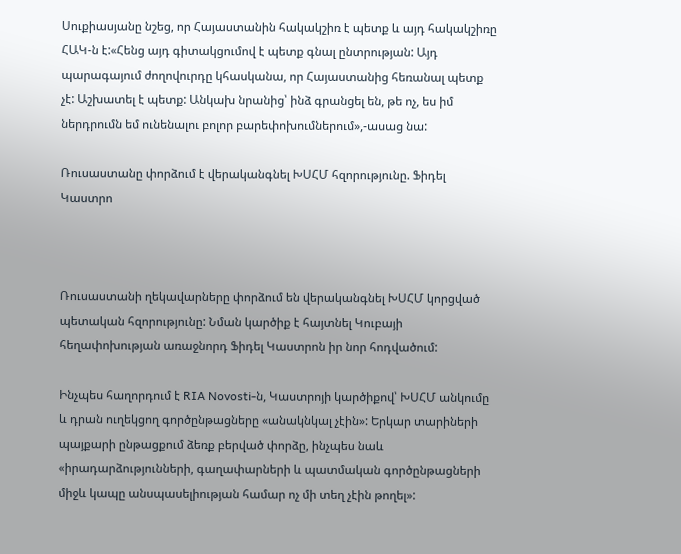Սուքիասյանը նշեց, որ Հայաստանին հակակշիռ է պետք և այդ հակակշիռը ՀԱԿ-ն է:«Հենց այդ գիտակցումով է պետք գնալ ընտրության: Այդ պարագայում ժողովուրդը կհասկանա, որ Հայաստանից հեռանալ պետք չէ: Աշխատել է պետք: Անկախ նրանից՝ ինձ գրանցել են, թե ոչ, ես իմ ներդրումն եմ ունենալու բոլոր բարեփոխումներում»,-ասաց նա:

Ռուսաստանը փորձում է վերականգնել ԽՍՀՄ հզորությունը. Ֆիդել Կաստրո



Ռուսաստանի ղեկավարները փորձում են վերականգնել ԽՍՀՄ կորցված պետական հզորությունը: Նման կարծիք է հայտնել Կուբայի հեղափոխության առաջնորդ Ֆիդել Կաստրոն իր նոր հոդվածում:

Ինչպես հաղորդում է RIA Novosti-ն, Կաստրոյի կարծիքով՝ ԽՍՀՄ անկումը և դրան ուղեկցող գործընթացները «անակնկալ չէին»: Երկար տարիների պայքարի ընթացքում ձեռք բերված փորձը, ինչպես նաև «իրադարձությունների, գաղափարների և պատմական գործընթացների միջև կապը անսպասելիության համար ոչ մի տեղ չէին թողել»: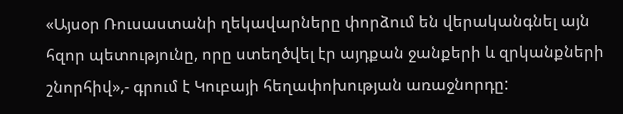«Այսօր Ռուսաստանի ղեկավարները փորձում են վերականգնել այն հզոր պետությունը, որը ստեղծվել էր այդքան ջանքերի և զրկանքների շնորհիվ»,- գրում է Կուբայի հեղափոխության առաջնորդը: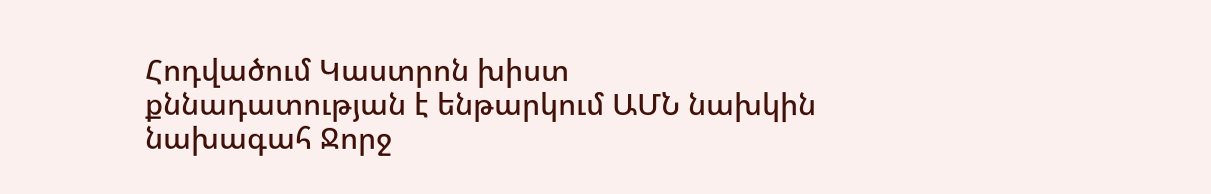Հոդվածում Կաստրոն խիստ քննադատության է ենթարկում ԱՄՆ նախկին նախագահ Ջորջ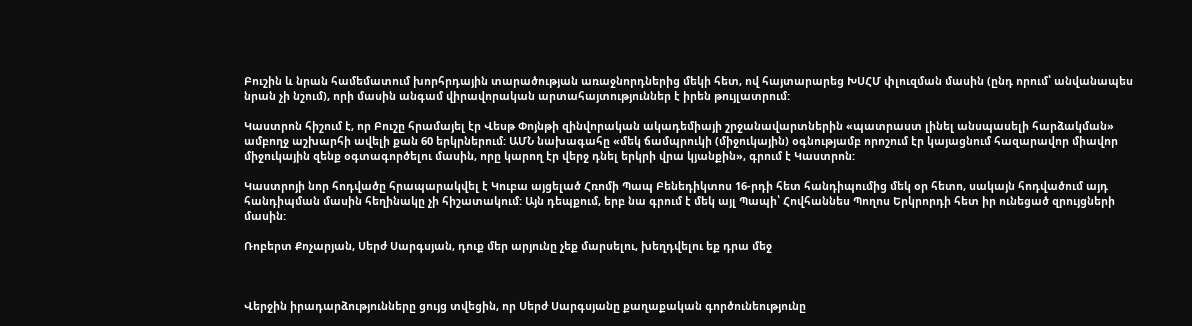Բուշին և նրան համեմատում խորհրդային տարածության առաջնորդներից մեկի հետ, ով հայտարարեց ԽՍՀՄ փլուզման մասին (ընդ որում՝ անվանապես նրան չի նշում), որի մասին անգամ վիրավորական արտահայտություններ է իրեն թույլատրում:

Կաստրոն հիշում է, որ Բուշը հրամայել էր Վեսթ Փոյնթի զինվորական ակադեմիայի շրջանավարտներին «պատրաստ լինել անսպասելի հարձակման» ամբողջ աշխարհի ավելի քան 60 երկրներում: ԱՄՆ նախագահը «մեկ ճամպրուկի (միջուկային) օգնությամբ որոշում էր կայացնում հազարավոր միավոր միջուկային զենք օգտագործելու մասին, որը կարող էր վերջ դնել երկրի վրա կյանքին», գրում է Կաստրոն:

Կաստրոյի նոր հոդվածը հրապարակվել է Կուբա այցելած Հռոմի Պապ Բենեդիկտոս 16-րդի հետ հանդիպումից մեկ օր հետո, սակայն հոդվածում այդ հանդիպման մասին հեղինակը չի հիշատակում: Այն դեպքում, երբ նա գրում է մեկ այլ Պապի՝ Հովհաննես Պողոս Երկրորդի հետ իր ունեցած զրույցների մասին:

Ռոբերտ Քոչարյան, Սերժ Սարգսյան, դուք մեր արյունը չեք մարսելու, խեղդվելու եք դրա մեջ



Վերջին իրադարձությունները ցույց տվեցին, որ Սերժ Սարգսյանը քաղաքական գործունեությունը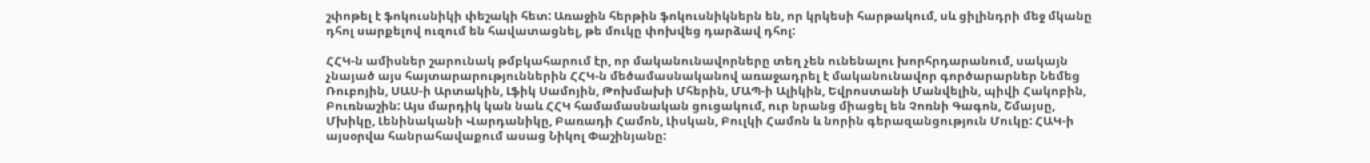շփոթել է ֆոկուսնիկի փեշակի հետ: Առաջին հերթին ֆոկուսնիկներն են, որ կրկեսի հարթակում, սև ցիլինդրի մեջ մկանը դհոլ սարքելով ուզում են հավատացնել, թե մուկը փոխվեց դարձավ դհոլ:

ՀՀԿ-ն ամիսներ շարունակ թմբկահարում էր, որ մականունավորները տեղ չեն ունենալու խորհրդարանում, սակայն չնայած այս հայտարարություններին ՀՀԿ-ն մեծամասնականով առաջադրել է մականունավոր գործարարներ Նեմեց Ռուբոյին, ՍԱՍ-ի Արտակին, Լֆիկ Սամոյին, Թոխմախի Մհերին, ՄԱՊ-ի Ալիկին, Եվրոստանի Մանվելին, պիվի Հակոբին, Բուռնաշին: Այս մարդիկ կան նաև ՀՀԿ համամասնական ցուցակում, ուր նրանց միացել են Չոռնի Գագոն, Շմայսը, Մխիկը, Լենինականի Վարդանիկը, Բառադի Համոն, Լիսկան, Բուլկի Համոն և նորին գերազանցություն Մուկը: ՀԱԿ-ի այսօրվա հանրահավաքում ասաց Նիկոլ Փաշինյանը: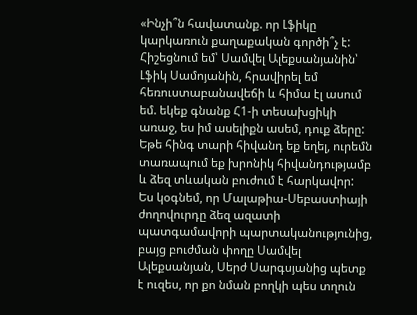«Ինչի՞ն հավատանք. որ Լֆիկը կարկառուն քաղաքական գործի՞չ է: Հիշեցնում եմ՝ Սամվել Ալեքսանյանին՝ Լֆիկ Սամոյանին, հրավիրել եմ հեռուստաբանավեճի և հիմա էլ ասում եմ. եկեք գնանք Հ1-ի տեսախցիկի առաջ, ես իմ ասելիքն ասեմ, դուք ձերը: Եթե հինգ տարի հիվանդ եք եղել, ուրեմն տառապում եք խրոնիկ հիվանդությամբ և ձեզ տևական բուժում է հարկավոր:
Ես կօգնեմ, որ Մալաթիա-Սեբաստիայի ժողովուրդը ձեզ ազատի պատգամավորի պարտականությունից, բայց բուժման փողը Սամվել Ալեքսանյան, Սերժ Սարգսյանից պետք է ուզես, որ քո նման բողկի պես տղուն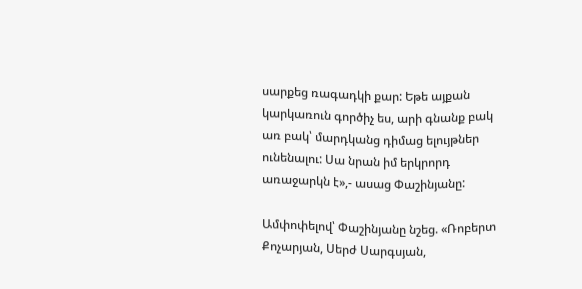սարքեց ռագադկի քար: Եթե այքան կարկառուն գործիչ ես, արի գնանք բակ առ բակ՝ մարդկանց դիմաց ելույթներ ունենալու: Սա նրան իմ երկրորդ առաջարկն է»,- ասաց Փաշինյանը:

Ամփոփելով՝ Փաշինյանը նշեց. «Ռոբերտ Քոչարյան, Սերժ Սարգսյան,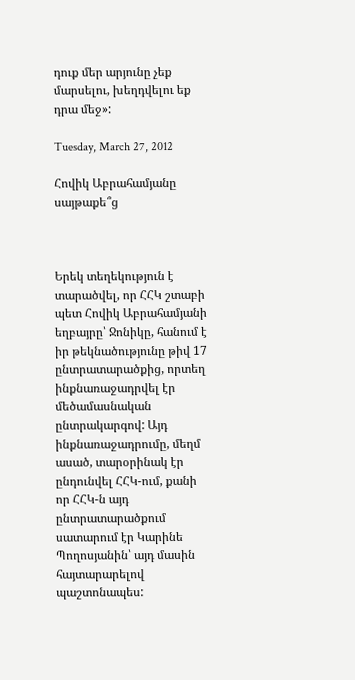դուք մեր արյունը չեք մարսելու, խեղդվելու եք դրա մեջ»:

Tuesday, March 27, 2012

Հովիկ Աբրահամյանը սայթաքե՞ց



Երեկ տեղեկություն է տարածվել, որ ՀՀԿ շտաբի պետ Հովիկ Աբրահամյանի եղբայրը՝ Ջոնիկը, հանում է իր թեկնածությունը թիվ 17 ընտրատարածքից, որտեղ ինքնառաջադրվել էր մեծամասնական ընտրակարգով: Այդ ինքնառաջադրումը, մեղմ ասած, տարօրինակ էր ընդունվել ՀՀԿ-ում, քանի որ ՀՀԿ-ն այդ ընտրատարածքում սատարում էր Կարինե Պողոսյանին՝ այդ մասին հայտարարելով պաշտոնապես: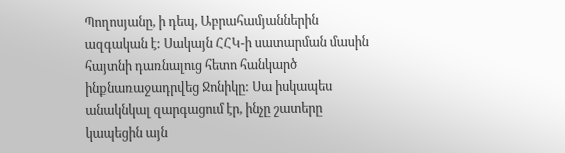Պողոսյանը, ի դեպ, Աբրահամյաններին ազգական է: Սակայն ՀՀԿ-ի սատարման մասին հայտնի դառնալուց հետո հանկարծ ինքնառաջադրվեց Ջոնիկը: Սա իսկապես անակնկալ զարգացում էր, ինչը շատերը կապեցին այն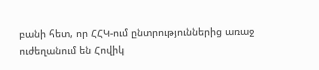բանի հետ, որ ՀՀԿ-ում ընտրություններից առաջ ուժեղանում են Հովիկ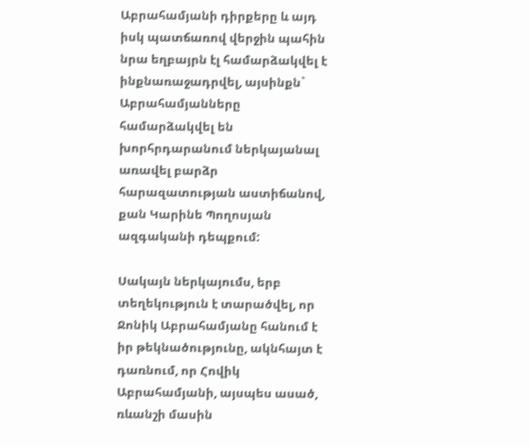Աբրահամյանի դիրքերը և այդ իսկ պատճառով վերջին պահին նրա եղբայրն էլ համարձակվել է ինքնառաջադրվել, այսինքն` Աբրահամյանները համարձակվել են խորհրդարանում ներկայանալ առավել բարձր հարազատության աստիճանով, քան Կարինե Պողոսյան ազգականի դեպքում:

Սակայն ներկայումս, երբ տեղեկություն է տարածվել, որ Ջոնիկ Աբրահամյանը հանում է իր թեկնածությունը, ակնհայտ է դառնում, որ Հովիկ Աբրահամյանի, այսպես ասած, ռևանշի մասին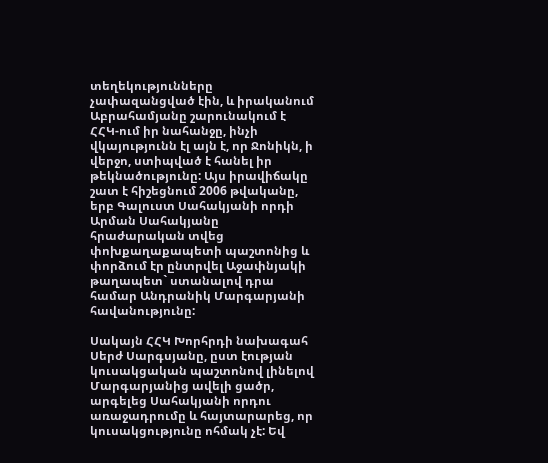տեղեկությունները չափազանցված էին, և իրականում Աբրահամյանը շարունակում է ՀՀԿ-ում իր նահանջը, ինչի վկայությունն էլ այն է, որ Ջոնիկն, ի վերջո, ստիպված է հանել իր թեկնածությունը: Այս իրավիճակը շատ է հիշեցնում 2006 թվականը, երբ Գալուստ Սահակյանի որդի Արման Սահակյանը հրաժարական տվեց փոխքաղաքապետի պաշտոնից և փորձում էր ընտրվել Աջափնյակի թաղապետ` ստանալով դրա համար Անդրանիկ Մարգարյանի հավանությունը:

Սակայն ՀՀԿ Խորհրդի նախագահ Սերժ Սարգսյանը, ըստ էության կուսակցական պաշտոնով լինելով Մարգարյանից ավելի ցածր, արգելեց Սահակյանի որդու առաջադրումը և հայտարարեց, որ կուսակցությունը ոհմակ չէ: Եվ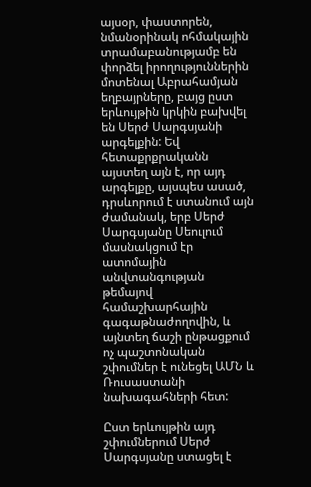այսօր, փաստորեն, նմանօրինակ ոհմակային տրամաբանությամբ են փորձել իրողություններին մոտենալ Աբրահամյան եղբայրները, բայց ըստ երևույթին կրկին բախվել են Սերժ Սարգսյանի արգելքին: Եվ հետաքրքրականն այստեղ այն է, որ այդ արգելքը, այսպես ասած, դրսևորում է ստանում այն ժամանակ, երբ Սերժ Սարգսյանը Սեուլում մասնակցում էր ատոմային անվտանգության թեմայով համաշխարհային գագաթնաժողովին, և այնտեղ ճաշի ընթացքում ոչ պաշտոնական շփումներ է ունեցել ԱՄՆ և Ռուսաստանի նախագահների հետ:

Ըստ երևույթին այդ շփումներում Սերժ Սարգսյանը ստացել է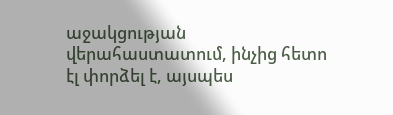աջակցության վերահաստատում, ինչից հետո էլ փորձել է, այսպես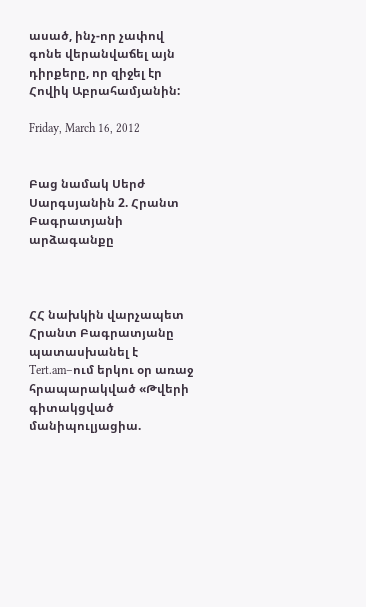ասած, ինչ-որ չափով գոնե վերանվաճել այն դիրքերը, որ զիջել էր Հովիկ Աբրահամյանին:

Friday, March 16, 2012


Բաց նամակ Սերժ Սարգսյանին 2. Հրանտ Բագրատյանի արձագանքը



ՀՀ նախկին վարչապետ Հրանտ Բագրատյանը պատասխանել է Tert.am–ում երկու օր առաջ հրապարակված «Թվերի գիտակցված մանիպուլյացիա.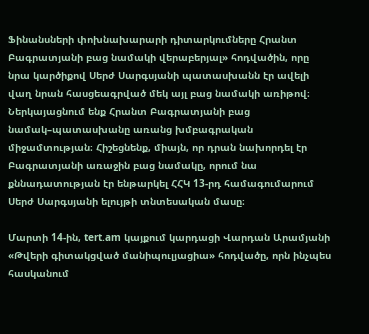Ֆինանսների փոխնախարարի դիտարկումները Հրանտ Բագրատյանի բաց նամակի վերաբերյալ» հոդվածին, որը նրա կարծիքով Սերժ Սարգսյանի պատասխանն էր ավելի վաղ նրան հասցեագրված մեկ այլ բաց նամակի առիթով։ Ներկայացնում ենք Հրանտ Բագրատյանի բաց նամակ–պատասխանը առանց խմբագրական միջամտության։ Հիշեցնենք, միայն, որ դրան նախորդել էր Բագրատյանի առաջին բաց նամակը, որում նա քննադատության էր ենթարկել ՀՀԿ 13-րդ համագումարում Սերժ Սարգսյանի ելույթի տնտեսական մասը։

Մարտի 14-ին, tert.am կայքում կարդացի Վարդան Արամյանի «Թվերի գիտակցված մանիպուլյացիա» հոդվածը, որն ինչպես հասկանում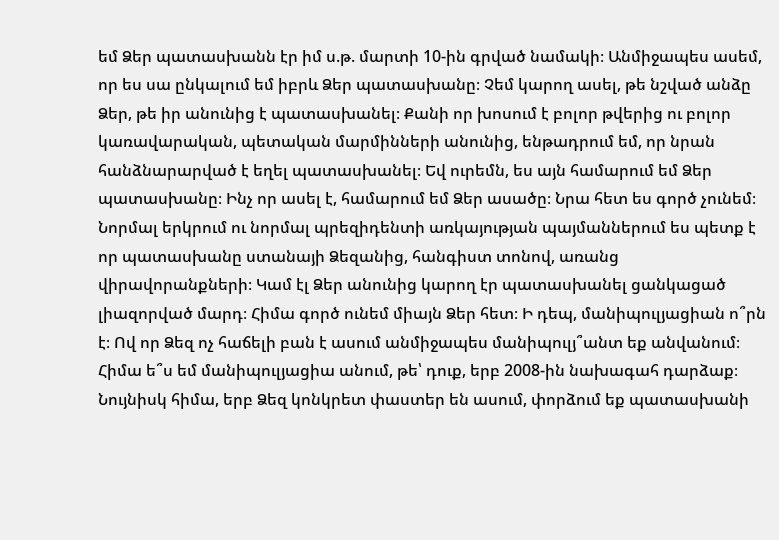եմ Ձեր պատասխանն էր իմ ս.թ. մարտի 10-ին գրված նամակի։ Անմիջապես ասեմ, որ ես սա ընկալում եմ իբրև Ձեր պատասխանը։ Չեմ կարող ասել, թե նշված անձը Ձեր, թե իր անունից է պատասխանել։ Քանի որ խոսում է բոլոր թվերից ու բոլոր կառավարական, պետական մարմինների անունից, ենթադրում եմ, որ նրան հանձնարարված է եղել պատասխանել։ Եվ ուրեմն, ես այն համարում եմ Ձեր պատասխանը։ Ինչ որ ասել է, համարում եմ Ձեր ասածը։ Նրա հետ ես գործ չունեմ։ Նորմալ երկրում ու նորմալ պրեզիդենտի առկայության պայմաններում ես պետք է որ պատասխանը ստանայի Ձեզանից, հանգիստ տոնով, առանց վիրավորանքների։ Կամ էլ Ձեր անունից կարող էր պատասխանել ցանկացած լիազորված մարդ։ Հիմա գործ ունեմ միայն Ձեր հետ։ Ի դեպ, մանիպուլյացիան ո՞րն է։ Ով որ Ձեզ ոչ հաճելի բան է ասում անմիջապես մանիպուլյ՞անտ եք անվանում։ Հիմա ե՞ս եմ մանիպուլյացիա անում, թե՝ դուք, երբ 2008-ին նախագահ դարձաք։ Նույնիսկ հիմա, երբ Ձեզ կոնկրետ փաստեր են ասում, փորձում եք պատասխանի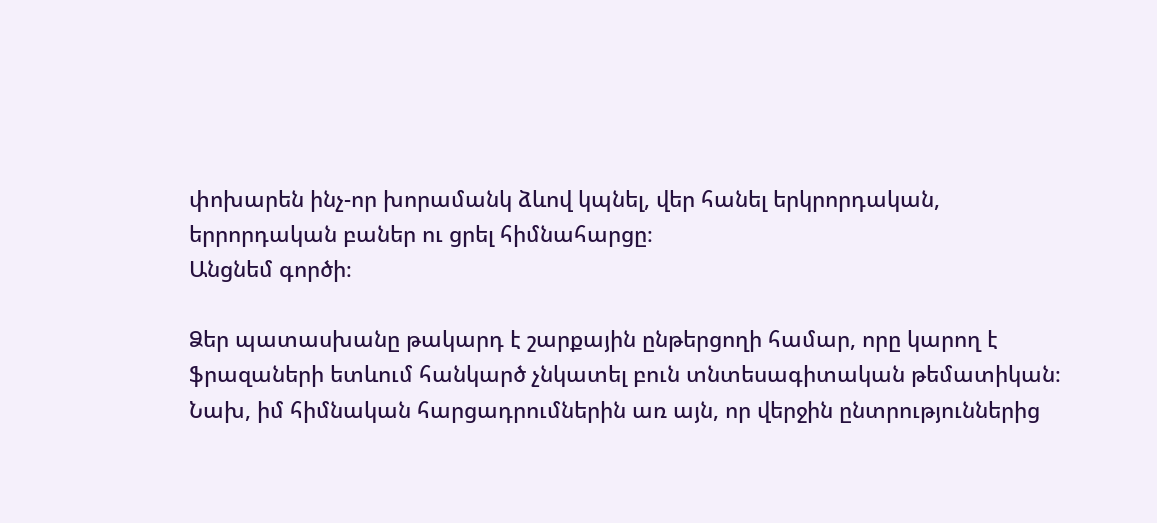փոխարեն ինչ-որ խորամանկ ձևով կպնել, վեր հանել երկրորդական, երրորդական բաներ ու ցրել հիմնահարցը։
Անցնեմ գործի։

Ձեր պատասխանը թակարդ է շարքային ընթերցողի համար, որը կարող է ֆրազաների ետևում հանկարծ չնկատել բուն տնտեսագիտական թեմատիկան։ Նախ, իմ հիմնական հարցադրումներին առ այն, որ վերջին ընտրություններից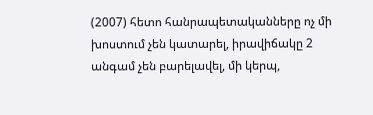(2007) հետո հանրապետականները ոչ մի խոստում չեն կատարել, իրավիճակը 2 անգամ չեն բարելավել, մի կերպ,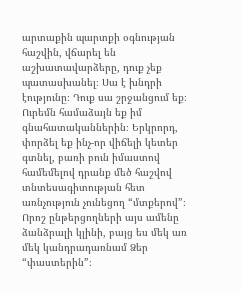արտաքին պարտքի օգնության հաշվին, վճարել են աշխատավարձերը, դուք չեք պատասխանել։ Սա է խնդրի էությունը։ Դուք սա շրջանցում եք։ Ուրեմն համաձայն եք իմ գնահատականներին։ Երկրորդ, փորձել եք ինչ-որ վիճելի կետեր գտնել, բառի բուն իմաստով համեմելով դրանք մեծ հաշվով տնտեսագիտության հետ առնչություն չունեցող “մտքերով”։ Որոշ ընթերցողների այս ամենը ձանձրալի կլինի, բայց ես մեկ առ մեկ կանդրադառնամ Ձեր “փաստերին”։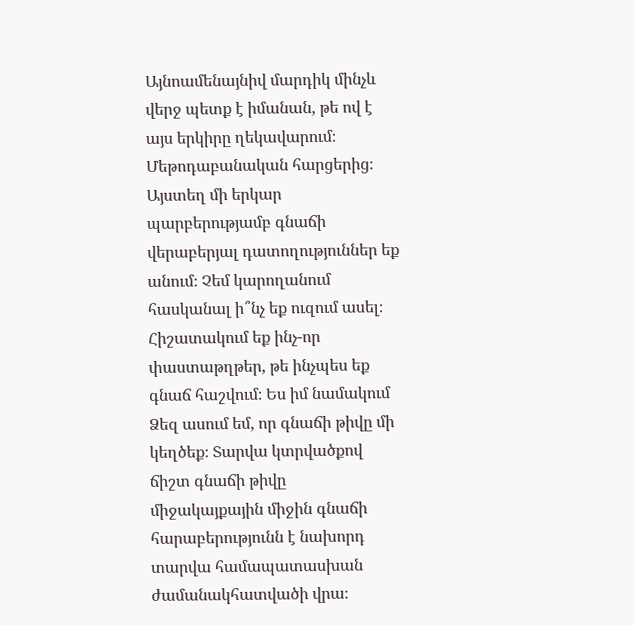Այնոամենայնիվ մարդիկ մինչև վերջ պետք է իմանան, թե ով է այս երկիրը ղեկավարում։
Մեթոդաբանական հարցերից։ Այստեղ մի երկար պարբերությամբ գնաճի վերաբերյալ դատողություններ եք անում։ Չեմ կարողանում հասկանալ ի՞նչ եք ուզում ասել։ Հիշատակում եք ինչ-որ փաստաթղթեր, թե ինչպես եք գնաճ հաշվում։ Ես իմ նամակում Ձեզ ասում եմ, որ գնաճի թիվը մի կեղծեք։ Տարվա կտրվածքով ճիշտ գնաճի թիվը միջակայքային միջին գնաճի հարաբերությունն է նախորդ տարվա համապատասխան ժամանակհատվածի վրա։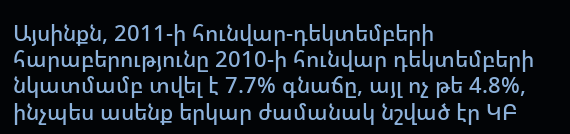Այսինքն, 2011-ի հունվար-դեկտեմբերի հարաբերությունը 2010-ի հունվար դեկտեմբերի նկատմամբ տվել է 7.7% գնաճը, այլ ոչ թե 4.8%, ինչպես ասենք երկար ժամանակ նշված էր ԿԲ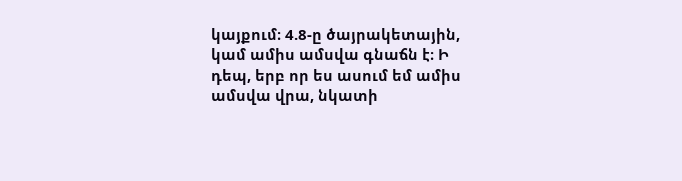կայքում։ 4.8-ը ծայրակետային, կամ ամիս ամսվա գնաճն է։ Ի դեպ, երբ որ ես ասում եմ ամիս ամսվա վրա, նկատի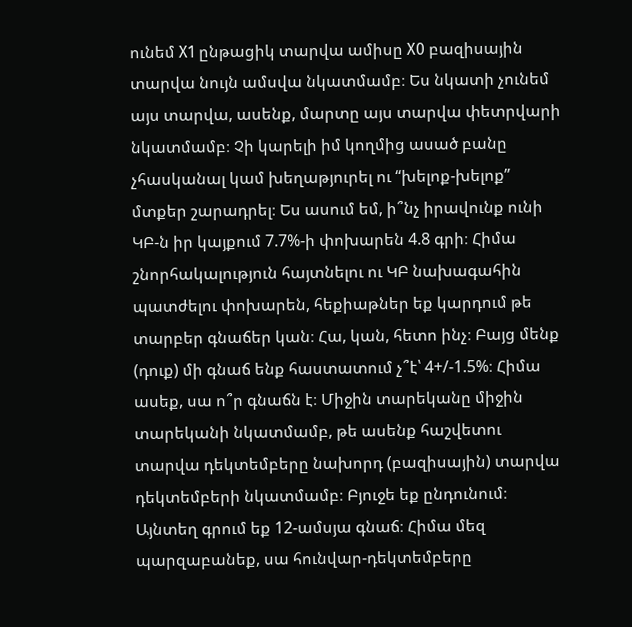ունեմ X1 ընթացիկ տարվա ամիսը X0 բազիսային տարվա նույն ամսվա նկատմամբ։ Ես նկատի չունեմ այս տարվա, ասենք, մարտը այս տարվա փետրվարի նկատմամբ։ Չի կարելի իմ կողմից ասած բանը չհասկանալ կամ խեղաթյուրել ու “խելոք-խելոք” մտքեր շարադրել։ Ես ասում եմ, ի՞նչ իրավունք ունի ԿԲ-ն իր կայքում 7.7%-ի փոխարեն 4.8 գրի։ Հիմա շնորհակալություն հայտնելու ու ԿԲ նախագահին պատժելու փոխարեն, հեքիաթներ եք կարդում թե տարբեր գնաճեր կան։ Հա, կան, հետո ինչ։ Բայց մենք (դուք) մի գնաճ ենք հաստատում չ՞է՝ 4+/-1.5%։ Հիմա ասեք, սա ո՞ր գնաճն է։ Միջին տարեկանը միջին տարեկանի նկատմամբ, թե ասենք հաշվետու տարվա դեկտեմբերը նախորդ (բազիսային) տարվա դեկտեմբերի նկատմամբ։ Բյուջե եք ընդունում։ Այնտեղ գրում եք 12-ամսյա գնաճ։ Հիմա մեզ պարզաբանեք, սա հունվար-դեկտեմբերը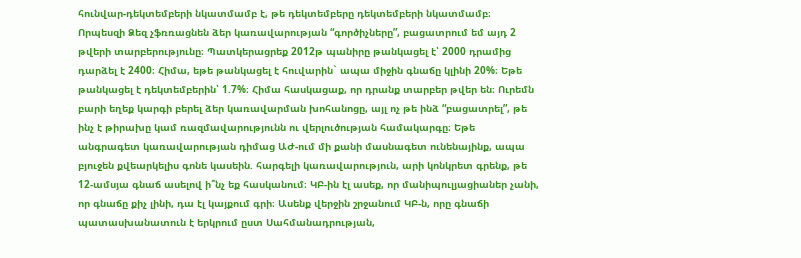հունվար-դեկտեմբերի նկատմամբ է, թե դեկտեմբերը դեկտեմբերի նկատմամբ։ Որպեսզի Ձեզ չֆռռացնեն ձեր կառավարության “գործիչները”, բացատրում եմ այդ 2 թվերի տարբերությունը։ Պատկերացրեք 2012թ պանիրը թանկացել է՝ 2000 դրամից դարձել է 2400։ Հիմա, եթե թանկացել է հուվարին` ապա միջին գնաճը կլինի 20%։ Եթե թանկացել է դեկտեմբերին՝ 1.7%։ Հիմա հասկացաք, որ դրանք տարբեր թվեր են։ Ուրեմն բարի եղեք կարգի բերել ձեր կառավարման խոհանոցը, այլ ոչ թե ինձ “բացատրել”, թե ինչ է թիրախը կամ ռազմավարությունն ու վերլուծության համակարգը։ Եթե անգրագետ կառավարության դիմաց ԱԺ-ում մի քանի մասնագետ ունենայինք, ապա բյուջեն քվեարկելիս գոնե կասեին. հարգելի կառավարություն, արի կոնկրետ գրենք, թե 12-ամսյա գնաճ ասելով ի՞նչ եք հասկանում։ ԿԲ-ին էլ ասեք, որ մանիպուլյացիաներ չանի, որ գնաճը քիչ լինի, դա էլ կայքում գրի։ Ասենք վերջին շրջանում ԿԲ-ն, որը գնաճի պատասխանատուն է երկրում ըստ Սահմանադրության,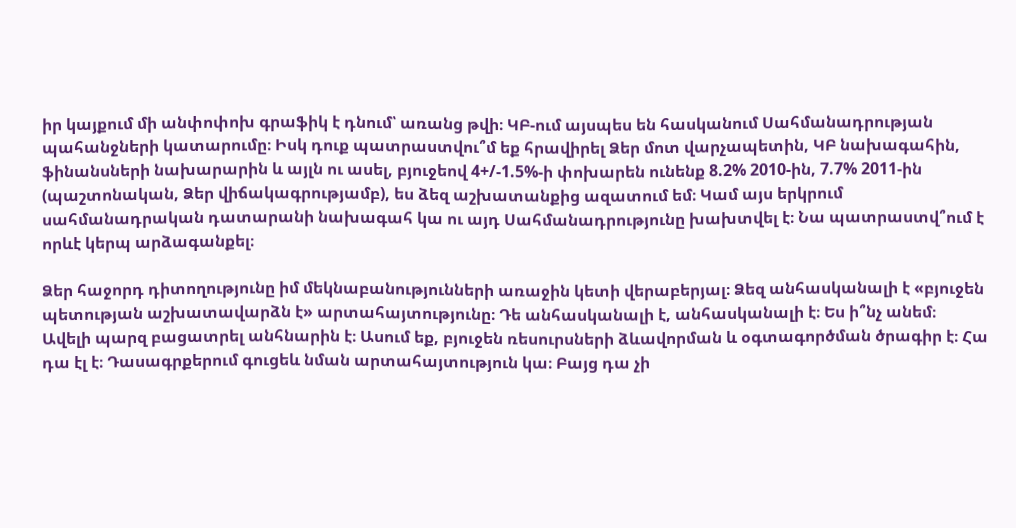իր կայքում մի անփոփոխ գրաֆիկ է դնում՝ առանց թվի։ ԿԲ-ում այսպես են հասկանում Սահմանադրության պահանջների կատարումը։ Իսկ դուք պատրաստվու՞մ եք հրավիրել Ձեր մոտ վարչապետին, ԿԲ նախագահին, ֆինանսների նախարարին և այլն ու ասել, բյուջեով 4+/-1.5%-ի փոխարեն ունենք 8.2% 2010-ին, 7.7% 2011-ին (պաշտոնական, Ձեր վիճակագրությամբ), ես ձեզ աշխատանքից ազատում եմ։ Կամ այս երկրում սահմանադրական դատարանի նախագահ կա ու այդ Սահմանադրությունը խախտվել է։ Նա պատրաստվ՞ում է որևէ կերպ արձագանքել։

Ձեր հաջորդ դիտողությունը իմ մեկնաբանությունների առաջին կետի վերաբերյալ։ Ձեզ անհասկանալի է «բյուջեն պետության աշխատավարձն է» արտահայտությունը։ Դե անհասկանալի է, անհասկանալի է։ Ես ի՞նչ անեմ։ Ավելի պարզ բացատրել անհնարին է։ Ասում եք, բյուջեն ռեսուրսների ձևավորման և օգտագործման ծրագիր է։ Հա դա էլ է։ Դասագրքերում գուցեև նման արտահայտություն կա։ Բայց դա չի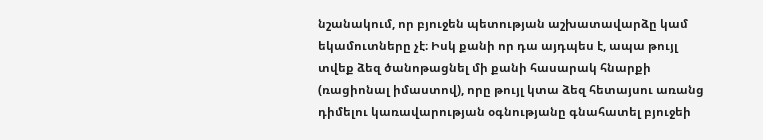նշանակում, որ բյուջեն պետության աշխատավարձը կամ եկամուտները չէ։ Իսկ քանի որ դա այդպես է, ապա թույլ տվեք ձեզ ծանոթացնել մի քանի հասարակ հնարքի (ռացիոնալ իմաստով), որը թույլ կտա ձեզ հետայսու առանց դիմելու կառավարության օգնությանը գնահատել բյուջեի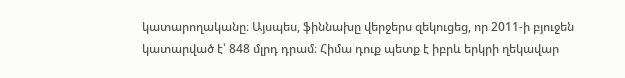կատարողականը։ Այսպես, ֆիննախը վերջերս զեկուցեց, որ 2011-ի բյուջեն կատարված է՝ 848 մլրդ դրամ։ Հիմա դուք պետք է իբրև երկրի ղեկավար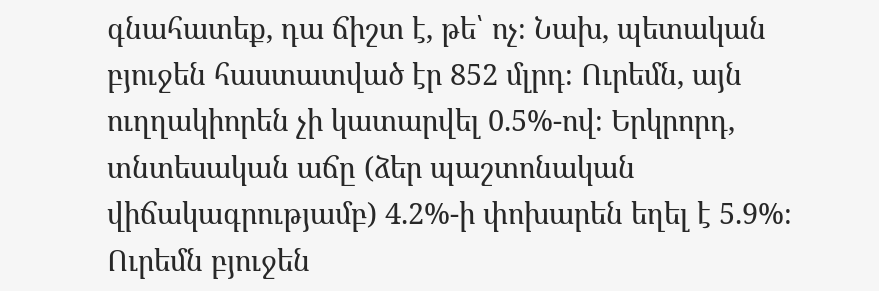գնահատեք, դա ճիշտ է, թե՝ ոչ։ Նախ, պետական բյուջեն հաստատված էր 852 մլրդ։ Ուրեմն, այն ուղղակիորեն չի կատարվել 0.5%-ով։ Երկրորդ, տնտեսական աճը (ձեր պաշտոնական վիճակագրությամբ) 4.2%-ի փոխարեն եղել է 5.9%։ Ուրեմն բյուջեն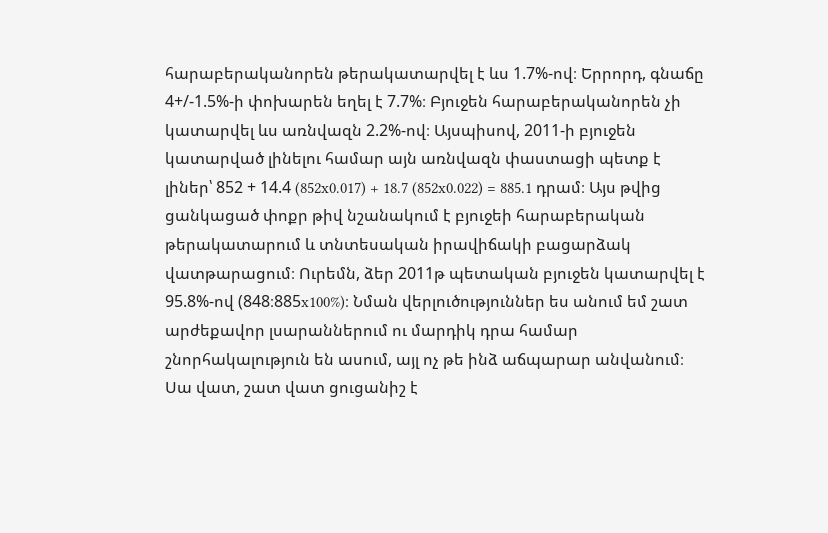հարաբերականորեն թերակատարվել է ևս 1.7%-ով։ Երրորդ, գնաճը 4+/-1.5%-ի փոխարեն եղել է 7.7%։ Բյուջեն հարաբերականորեն չի կատարվել ևս առնվազն 2.2%-ով։ Այսպիսով, 2011-ի բյուջեն կատարված լինելու համար այն առնվազն փաստացի պետք է լիներ՝ 852 + 14.4 (852x0.017) + 18.7 (852x0.022) = 885.1 դրամ։ Այս թվից ցանկացած փոքր թիվ նշանակում է բյուջեի հարաբերական թերակատարում և տնտեսական իրավիճակի բացարձակ վատթարացում։ Ուրեմն, ձեր 2011թ պետական բյուջեն կատարվել է 95.8%-ով (848։885x100%)։ Նման վերլուծություններ ես անում եմ շատ արժեքավոր լսարաններում ու մարդիկ դրա համար շնորհակալություն են ասում, այլ ոչ թե ինձ աճպարար անվանում։ Սա վատ, շատ վատ ցուցանիշ է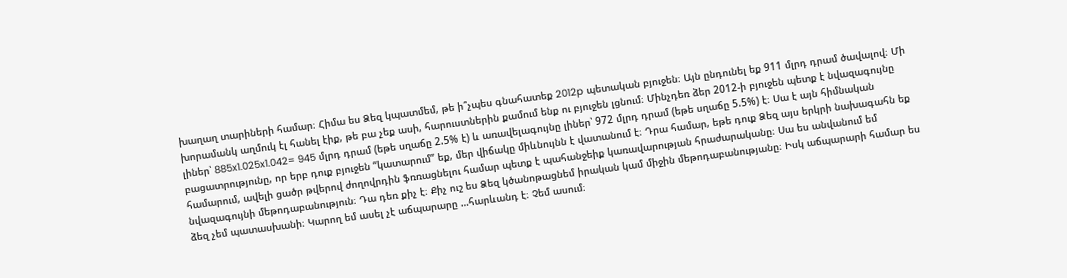խաղաղ տարիների համար։ Հիմա ես Ձեզ կպատմեմ, թե ի՞չպես գնահատեք 2012p պետական բյուջեն։ Այն ընդունել եք 911 մլրդ դրամ ծավալով։ Մի խորամանկ աղմուկ էլ հանել էիք, թե բա չեք ասի, հարուստներին քամում ենք ու բյուջեն լցնում։ Մինչդեռ ձեր 2012-ի բյուջեն պետք է նվազագույնը լիներ՝ 885x1.025x1.042= 945 մլրդ դրամ (եթե սղաճը 2.5% է) և առավելագույնը լիներ՝ 972 մլրդ դրամ (եթե սղաճը 5.5%) է։ Սա է այն հիմնական բացատրությունը, որ երբ դուք բյուջեն “կատարում” եք, մեր վիճակը միևնույնն է վատանում է։ Դրա համար, եթե դուք Ձեզ այս երկրի նախագահն եք համարում, ավելի ցածր թվերով ժողովրդին ֆռռացնելու համար պետք է պահանջեիք կառավարության հրաժարականը։ Սա ես անվանում եմ նվազագույնի մեթոդաբանություն։ Դա դեռ քիչ է։ Քիչ ուշ ես Ձեզ կծանոթացնեմ իրական կամ միջին մեթոդաբանությանը։ Իսկ աճպարարի համար ես ձեզ չեմ պատասխանի։ Կարող եմ ասել չէ աճպարարը …հարևանդ է։ Չեմ ասում։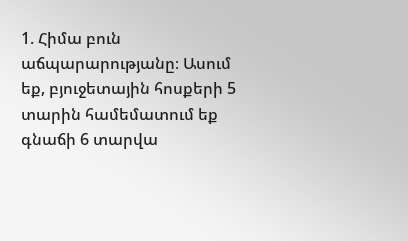1. Հիմա բուն աճպարարությանը։ Ասում եք, բյուջետային հոսքերի 5 տարին համեմատում եք գնաճի 6 տարվա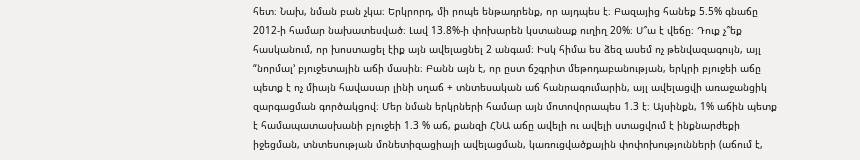հետ։ Նախ, նման բան չկա։ Երկրորդ, մի րոպե ենթադրենք, որ այդպես է։ Բազայից հանեք 5.5% գնաճը 2012-ի համար նախատեսված։ Լավ 13.8%-ի փոխարեն կստանաք ուղիղ 20%։ Ս՞ա է վեճը։ Դուք չ՞եք հասկանում, որ խոստացել էիք այն ավելացնել 2 անգամ։ Իսկ հիմա ես ձեզ ասեմ ոչ թենվազագույն, այլ “նորմալ’ բյուջետային աճի մասին։ Բանն այն է, որ ըստ ճշգրիտ մեթոդաբանության, երկրի բյուջեի աճը պետք է ոչ միայն հավասար լինի սղաճ + տնտեսական աճ հանրագումարին, այլ ավելացվի առաջանցիկ զարգացման գործակցով։ Մեր նման երկրների համար այն մոտովորապես 1.3 է։ Այսինքն, 1% աճին պետք է համապատասխանի բյուջեի 1.3 % աճ, քանզի ՀՆԱ աճը ավելի ու ավելի ստացվում է ինքնարժեքի իջեցման, տնտեսության մոնետիզացիայի ավելացման, կառուցվածքային փոփոխությունների (աճում է,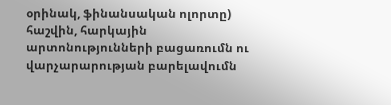օրինակ, ֆինանսական ոլորտը) հաշվին, հարկային արտոնությունների բացառումն ու վարչարարության բարելավումն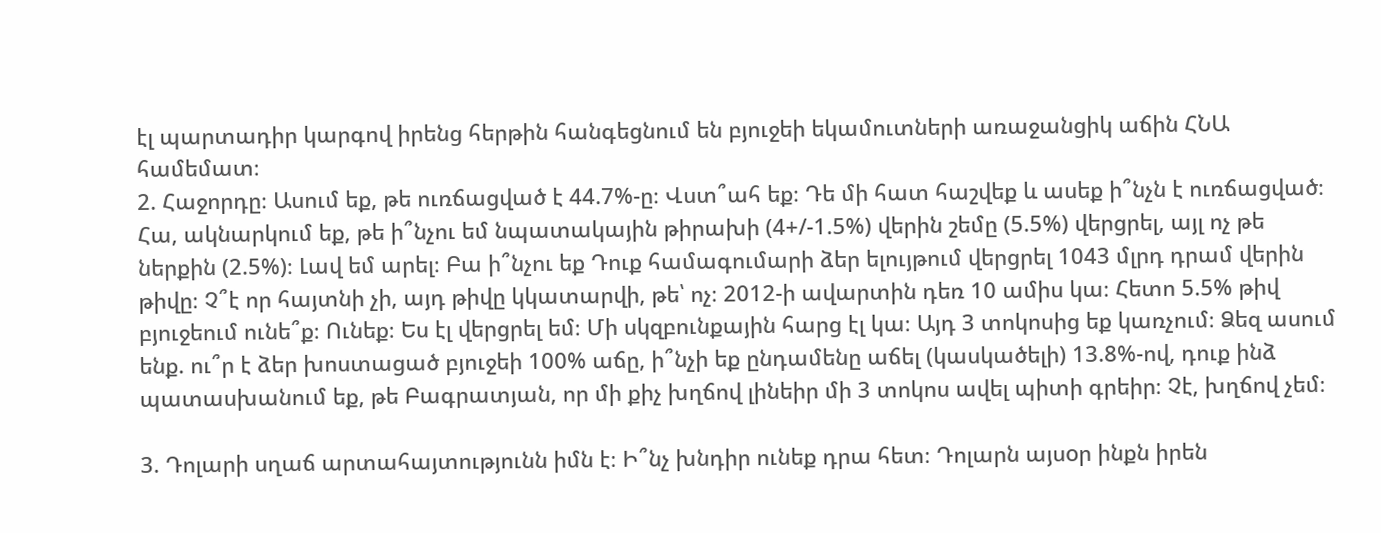էլ պարտադիր կարգով իրենց հերթին հանգեցնում են բյուջեի եկամուտների առաջանցիկ աճին ՀՆԱ համեմատ։
2. Հաջորդը։ Ասում եք, թե ուռճացված է 44.7%-ը։ Վստ՞ահ եք։ Դե մի հատ հաշվեք և ասեք ի՞նչն է ուռճացված։ Հա, ակնարկում եք, թե ի՞նչու եմ նպատակային թիրախի (4+/-1.5%) վերին շեմը (5.5%) վերցրել, այլ ոչ թե ներքին (2.5%)։ Լավ եմ արել։ Բա ի՞նչու եք Դուք համագումարի ձեր ելույթում վերցրել 1043 մլրդ դրամ վերին թիվը։ Չ՞է որ հայտնի չի, այդ թիվը կկատարվի, թե՝ ոչ։ 2012-ի ավարտին դեռ 10 ամիս կա։ Հետո 5.5% թիվ բյուջեում ունե՞ք։ Ունեք։ Ես էլ վերցրել եմ։ Մի սկզբունքային հարց էլ կա։ Այդ 3 տոկոսից եք կառչում։ Ձեզ ասում ենք. ու՞ր է ձեր խոստացած բյուջեի 100% աճը, ի՞նչի եք ընդամենը աճել (կասկածելի) 13.8%-ով, դուք ինձ պատասխանում եք, թե Բագրատյան, որ մի քիչ խղճով լինեիր մի 3 տոկոս ավել պիտի գրեիր։ Չէ, խղճով չեմ։

3. Դոլարի սղաճ արտահայտությունն իմն է։ Ի՞նչ խնդիր ունեք դրա հետ։ Դոլարն այսoր ինքն իրեն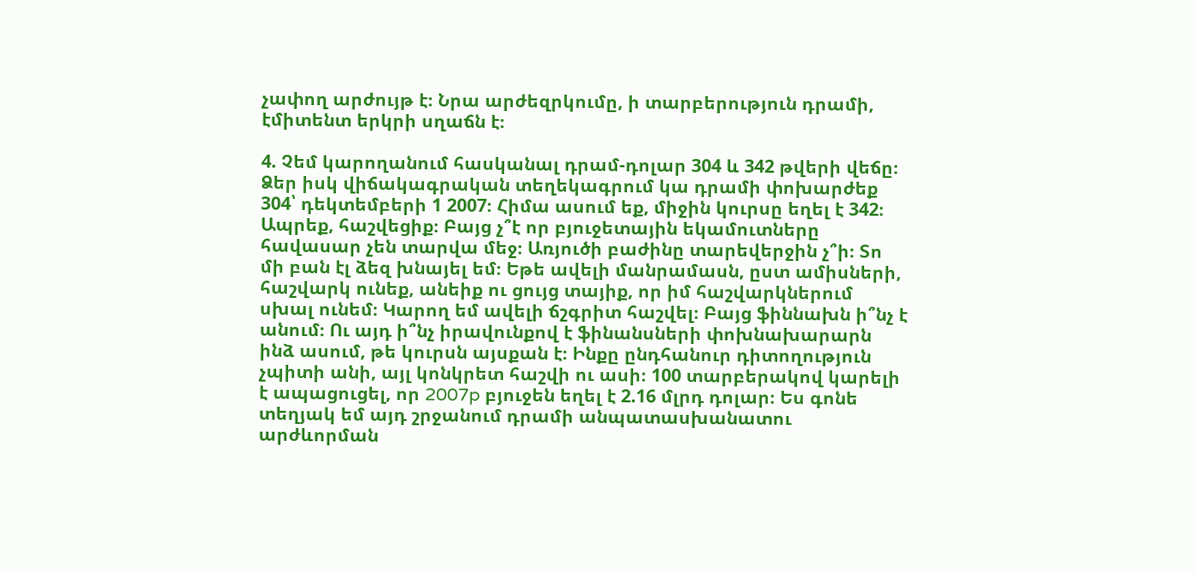չափող արժույթ է։ Նրա արժեզրկումը, ի տարբերություն դրամի, էմիտենտ երկրի սղաճն է։

4. Չեմ կարողանում հասկանալ դրամ-դոլար 304 և 342 թվերի վեճը։ Ձեր իսկ վիճակագրական տեղեկագրում կա դրամի փոխարժեք 304՝ դեկտեմբերի 1 2007։ Հիմա ասում եք, միջին կուրսը եղել է 342։ Ապրեք, հաշվեցիք։ Բայց չ՞է որ բյուջետային եկամուտները հավասար չեն տարվա մեջ։ Առյուծի բաժինը տարեվերջին չ՞ի։ Տո մի բան էլ ձեզ խնայել եմ։ Եթե ավելի մանրամասն, ըստ ամիսների, հաշվարկ ունեք, անեիք ու ցույց տայիք, որ իմ հաշվարկներում սխալ ունեմ։ Կարող եմ ավելի ճշգրիտ հաշվել։ Բայց ֆիննախն ի՞նչ է անում։ Ու այդ ի՞նչ իրավունքով է ֆինանսների փոխնախարարն ինձ ասում, թե կուրսն այսքան է։ Ինքը ընդհանուր դիտողություն չպիտի անի, այլ կոնկրետ հաշվի ու ասի։ 100 տարբերակով կարելի է ապացուցել, որ 2007p բյուջեն եղել է 2.16 մլրդ դոլար։ Ես գոնե տեղյակ եմ այդ շրջանում դրամի անպատասխանատու արժևորման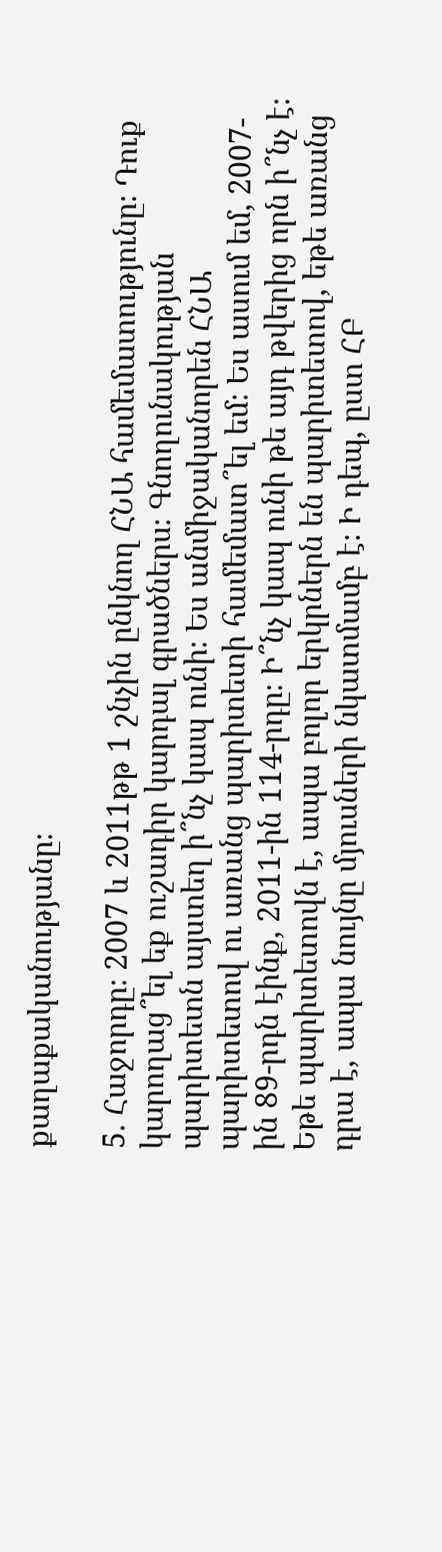քաղաքականությանը։

5. Հաջորդը։ 2007 և 2011թթ 1 շնչին ընկնող ՀՆԱ համեմատությունը։ Դուք կարողաց՞ել եք ուշադիր կարդալ գրածներս։ Գնողունակության պարիտետն այստեղ ի՞նչ կապ ունի։ Ես անմիջականորեն ՀՆԱ պարիտետով ու առանց պարիտետի համեմատ՞ել եմ։ Ես ասում եմ, 2007-ին 89-րդն էինք, 2011-ին 114-րդը։ Ի՞նչ կապ ունի թե այդ թվերից որն ի՞նչ է։ Եթե պարիտետովն է, ապա բոլոր երկրներն են պարիտետով, եթե առանց դրա է, ապա նույնը մյուսների նկատմամբ է։ Ի դեպ, ըստ ՀԲ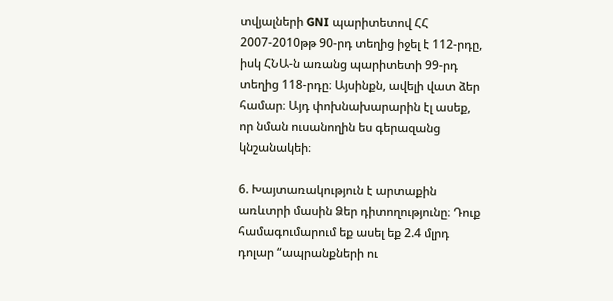տվյալների GNI պարիտետով ՀՀ 2007-2010թթ 90-րդ տեղից իջել է 112-րդը, իսկ ՀՆԱ-ն առանց պարիտետի 99-րդ տեղից 118-րդը։ Այսինքն, ավելի վատ ձեր համար։ Այդ փոխնախարարին էլ ասեք, որ նման ուսանողին ես գերազանց կնշանակեի։

6. Խայտառակություն է արտաքին առևտրի մասին Ձեր դիտողությունը։ Դուք համագումարում եք ասել եք 2.4 մլրդ դոլար “ապրանքների ու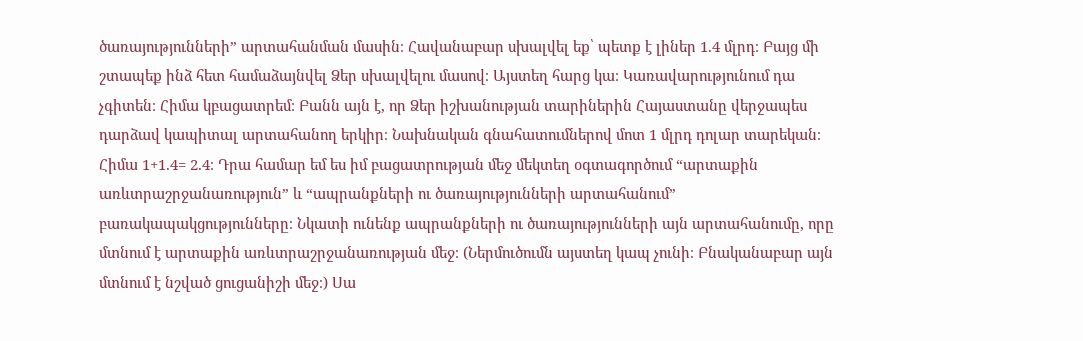ծառայությունների” արտահանման մասին։ Հավանաբար սխալվել եք՝ պետք է լիներ 1.4 մլրդ։ Բայց մի շտապեք ինձ հետ համաձայնվել Ձեր սխալվելու մասով։ Այստեղ հարց կա։ Կառավարությունում դա չգիտեն։ Հիմա կբացատրեմ։ Բանն այն է, որ Ձեր իշխանության տարիներին Հայաստանը վերջապես դարձավ կապիտալ արտահանող երկիր։ Նախնական գնահատումներով մոտ 1 մլրդ դոլար տարեկան։ Հիմա 1+1.4= 2.4։ Դրա համար եմ ես իմ բացատրության մեջ մեկտեղ օգտագործում “արտաքին առևտրաշրջանառություն” և “ապրանքների ու ծառայությունների արտահանում” բառակապակցությունները։ Նկատի ունենք ապրանքների ու ծառայությունների այն արտահանումը, որը մտնում է արտաքին առևտրաշրջանառության մեջ։ (Ներմուծումն այստեղ կապ չունի։ Բնականաբար այն մտնում է նշված ցուցանիշի մեջ։) Սա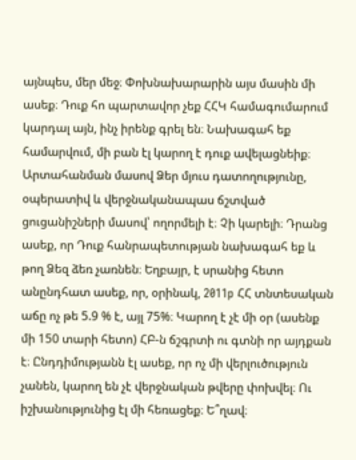այնպես, մեր մեջ։ Փոխնախարարին այս մասին մի ասեք։ Դուք հո պարտավոր չեք ՀՀԿ համագումարում կարդալ այն, ինչ իրենք գրել են։ Նախագահ եք համարվում, մի բան էլ կարող է դուք ավելացնեիք։ Արտահանման մասով Ձեր մյուս դատողությունը, օպերատիվ և վերջնականապաս ճշտված ցուցանիշների մասով՝ ողորմելի է։ Չի կարելի։ Դրանց ասեք, որ Դուք հանրապետության նախագահ եք և թող Ձեզ ձեռ չառնեն։ Եղբայր, է սրանից հետո անընդհատ ասեք, որ, օրինակ, 2011p ՀՀ տնտեսական աճը ոչ թե 5.9 % է, այլ 75%։ Կարող է չէ մի օր (ասենք մի 150 տարի հետո) ՀԲ-ն ճշգրտի ու գտնի որ այդքան է։ Ընդդիմությանն էլ ասեք, որ ոչ մի վերլուծություն չանեն, կարող են չէ վերջնական թվերը փոխվել։ Ու իշխանությունից էլ մի հեռացեք։ Ե՞ղավ։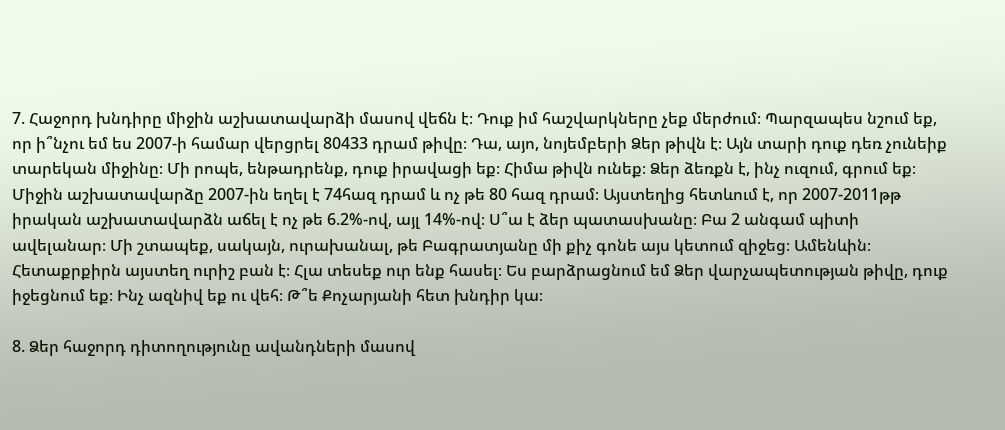7. Հաջորդ խնդիրը միջին աշխատավարձի մասով վեճն է։ Դուք իմ հաշվարկները չեք մերժում։ Պարզապես նշում եք, որ ի՞նչու եմ ես 2007-ի համար վերցրել 80433 դրամ թիվը։ Դա, այո, նոյեմբերի Ձեր թիվն է։ Այն տարի դուք դեռ չունեիք տարեկան միջինը։ Մի րոպե, ենթադրենք, դուք իրավացի եք։ Հիմա թիվն ունեք։ Ձեր ձեռքն է, ինչ ուզում, գրում եք։ Միջին աշխատավարձը 2007-ին եղել է 74հազ դրամ և ոչ թե 80 հազ դրամ։ Այստեղից հետևում է, որ 2007-2011թթ իրական աշխատավարձն աճել է ոչ թե 6.2%-ով, այլ 14%-ով։ Ս՞ա է ձեր պատասխանը։ Բա 2 անգամ պիտի ավելանար։ Մի շտապեք, սակայն, ուրախանալ, թե Բագրատյանը մի քիչ գոնե այս կետում զիջեց։ Ամենևին։ Հետաքրքիրն այստեղ ուրիշ բան է։ Հլա տեսեք ուր ենք հասել։ Ես բարձրացնում եմ Ձեր վարչապետության թիվը, դուք իջեցնում եք։ Ինչ ազնիվ եք ու վեհ։ Թ՞ե Քոչարյանի հետ խնդիր կա։

8. Ձեր հաջորդ դիտողությունը ավանդների մասով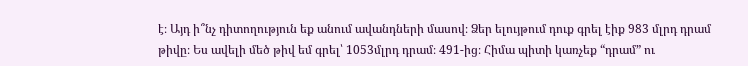է։ Այդ ի՞նչ դիտողություն եք անում ավանդների մասով։ Ձեր ելույթում դուք գրել էիք 983 մլրդ դրամ թիվը։ Ես ավելի մեծ թիվ եմ գրել՝ 1053մլրդ դրամ։ 491-ից։ Հիմա պիտի կառչեք “դրամ” ու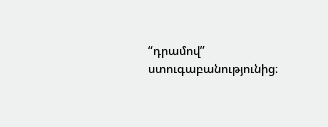“դրամով” ստուգաբանությունից։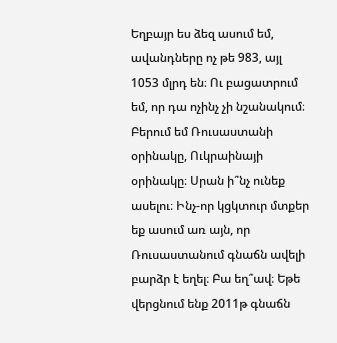Եղբայր ես ձեզ ասում եմ, ավանդները ոչ թե 983, այլ 1053 մլրդ են։ Ու բացատրում եմ, որ դա ոչինչ չի նշանակում։ Բերում եմ Ռուսաստանի օրինակը, Ուկրաինայի օրինակը։ Սրան ի՞նչ ունեք ասելու։ Ինչ-որ կցկտուր մտքեր եք ասում առ այն, որ Ռուսաստանում գնաճն ավելի բարձր է եղել։ Բա եղ՞ավ։ Եթե վերցնում ենք 2011թ գնաճն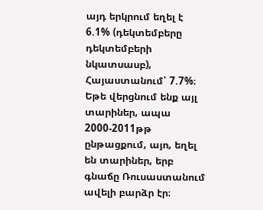այդ երկրում եղել է 6.1% (դեկտեմբերը դեկտեմբերի նկատսասբ), Հայաստանում՝ 7.7%։ Եթե վերցնում ենք այլ տարիներ, ապա 2000-2011թթ ընթացքում, այո, եղել են տարիներ, երբ գնաճը Ռուսաստանում ավելի բարձր էր։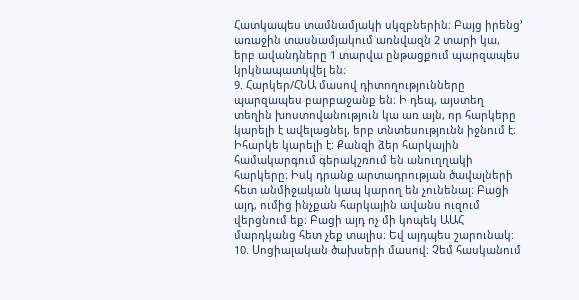Հատկապես տամնամյակի սկզբներին։ Բայց իրենց՚ առաջին տասնամյակում առնվազն 2 տարի կա, երբ ավանդները 1 տարվա ընթացքում պարզապես կրկնապատկվել են։
9. Հարկեր/ՀՆԱ մասով դիտողությունները պարզապես բարբաջանք են։ Ի դեպ, այստեղ տեղին խոստովանություն կա առ այն, որ հարկերը կարելի է ավելացնել, երբ տնտեսությունն իջնում է։ Իհարկե կարելի է։ Քանզի ձեր հարկային համակարգում գերակշռում են անուղղակի հարկերը։ Իսկ դրանք արտադրության ծավալների հետ անմիջական կապ կարող են չունենալ։ Բացի այդ, ումից ինչքան հարկային ավանս ուզում վերցնում եք։ Բացի այդ ոչ մի կոպեկ ԱԱՀ մարդկանց հետ չեք տալիս։ Եվ այդպես շարունակ։
10. Սոցիալական ծախսերի մասով։ Չեմ հասկանում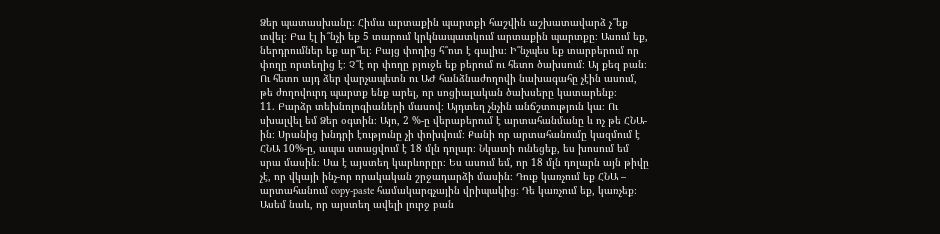Ձեր պատասխանը։ Հիմա արտաքին պարտքի հաշվին աշխատավարձ չ՞եք տվել։ Բա էլ ի՞նչի եք 5 տարում կրկնապատկում արտաքին պարտքը։ Ասում եք, ներդրումներ եք ար՞ել։ Բայց փողից հ՞ոտ է գալիս։ Ի՞նչպես եք տարբերում որ փողը որտեղից է։ Չ՞է որ փողը բյուջե եք բերում ու հետո ծախսում։ Այ քեզ բան։ Ու հետո այդ ձեր վարչապետն ու ԱԺ հանձնաժողովի նախագահը չէին ասում, թե ժողովուրդ պարտք ենք արել, որ սոցիալական ծախսերը կատարենք։
11. Բարձր տեխնոլոգիաների մասով։ Այդտեղ չնչին անճշտություն կա։ Ու սխալվել եմ Ձեր օգտին։ Այո, 2 %-ը վերաբերում է արտահանմանը և ոչ թե ՀՆԱ-ին։ Սրանից խնդրի էությունը չի փոխվում։ Քանի որ արտահանումը կազմում է ՀՆԱ 10%-ը, ապա ստացվում է 18 մլն դոլար։ Նկատի ունեցեք, ես խոսում եմ սրա մասին։ Սա է այստեղ կարևորըր։ Ես ասում եմ, որ 18 մլն դոլարն այն թիվը չէ, որ վկայի ինչ-որ որակական շրջադարձի մասին։ Դուք կառչում եք ՀՆԱ – արտահանում copy-paste համակարգչային վրիպակից։ Դե կառչում եք, կառչեք։ Ասեմ նաև, որ այստեղ ավելի լուրջ բան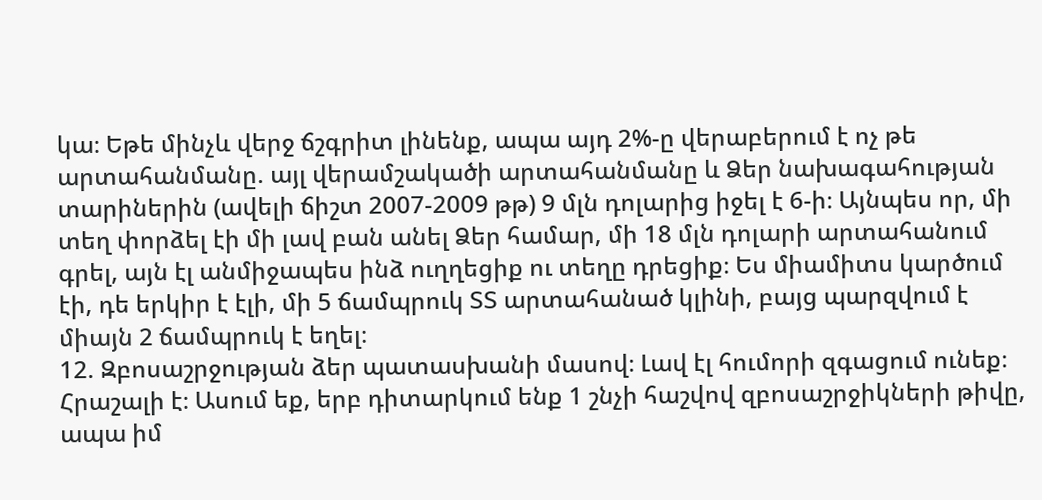կա։ Եթե մինչև վերջ ճշգրիտ լինենք, ապա այդ 2%-ը վերաբերում է ոչ թե արտահանմանը. այլ վերամշակածի արտահանմանը և Ձեր նախագահության տարիներին (ավելի ճիշտ 2007-2009 թթ) 9 մլն դոլարից իջել է 6-ի։ Այնպես որ, մի տեղ փորձել էի մի լավ բան անել Ձեր համար, մի 18 մլն դոլարի արտահանում գրել, այն էլ անմիջապես ինձ ուղղեցիք ու տեղը դրեցիք։ Ես միամիտս կարծում էի, դե երկիր է էլի, մի 5 ճամպրուկ ՏՏ արտահանած կլինի, բայց պարզվում է միայն 2 ճամպրուկ է եղել։
12. Զբոսաշրջության ձեր պատասխանի մասով։ Լավ էլ հումորի զգացում ունեք։ Հրաշալի է։ Ասում եք, երբ դիտարկում ենք 1 շնչի հաշվով զբոսաշրջիկների թիվը, ապա իմ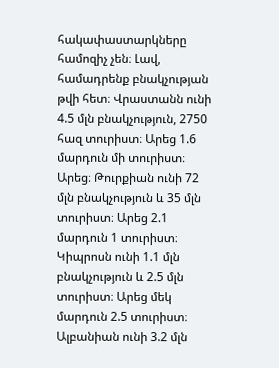հակափաստարկները համոզիչ չեն։ Լավ, համադրենք բնակչության թվի հետ։ Վրաստանն ունի 4.5 մլն բնակչություն, 2750 հազ տուրիստ։ Արեց 1.6 մարդուն մի տուրիստ։ Արեց։ Թուրքիան ունի 72 մլն բնակչություն և 35 մլն տուրիստ։ Արեց 2.1 մարդուն 1 տուրիստ։ Կիպրոսն ունի 1.1 մլն բնակչություն և 2.5 մլն տուրիստ։ Արեց մեկ մարդուն 2.5 տուրիստ։ Ալբանիան ունի 3.2 մլն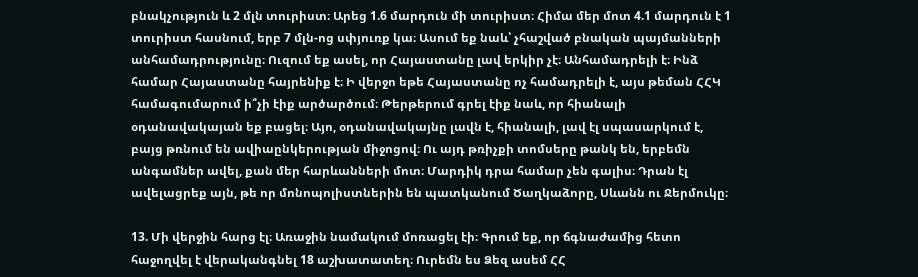բնակչություն և 2 մլն տուրիստ։ Արեց 1.6 մարդուն մի տուրիստ։ Հիմա մեր մոտ 4.1 մարդուն է 1 տուրիստ հասնում, երբ 7 մլն-ոց սփյուռք կա։ Ասում եք նաև՝ չհաշված բնական պայմանների անհամադրությունը։ Ուզում եք ասել, որ Հայաստանը լավ երկիր չէ։ Անհամադրելի է։ Ինձ համար Հայաստանը հայրենիք է։ Ի վերջո եթե Հայաստանը ոչ համադրելի է, այս թեման ՀՀԿ համագումարում ի՞չի էիք արծարծում։ Թերթերում գրել էիք նաև, որ հիանալի օդանավակայան եք բացել։ Այո, օդանավակայնը լավն է, հիանալի, լավ էլ սպասարկում է, բայց թռնում են ավիաընկերության միջոցով։ Ու այդ թռիչքի տոմսերը թանկ են, երբեմն անգամներ ավել, քան մեր հարևանների մոտ։ Մարդիկ դրա համար չեն գալիս։ Դրան էլ ավելացրեք այն, թե որ մոնոպոլիստներին են պատկանում Ծաղկաձորը, Սևանն ու Ջերմուկը։

13. Մի վերջին հարց էլ։ Առաջին նամակում մոռացել էի։ Գրում եք, որ ճգնաժամից հետո հաջողվել է վերականգնել 18 աշխատատեղ։ Ուրեմն ես Ձեզ ասեմ ՀՀ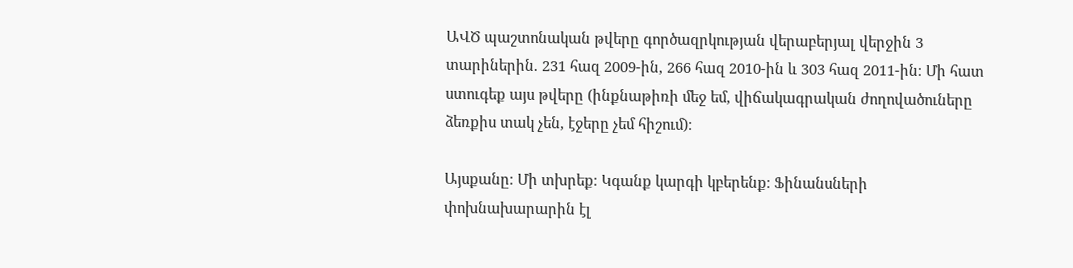ԱՎԾ պաշտոնական թվերը գործազրկության վերաբերյալ վերջին 3 տարիներին. 231 հազ 2009-ին, 266 հազ 2010-ին և 303 հազ 2011-ին։ Մի հատ ստուգեք այս թվերը (ինքնաթիռի մեջ եմ, վիճակագրական ժողովածուները ձեռքիս տակ չեն, էջերը չեմ հիշում)։

Այսքանը։ Մի տխրեք։ Կգանք կարգի կբերենք։ Ֆինանսների փոխնախարարին էլ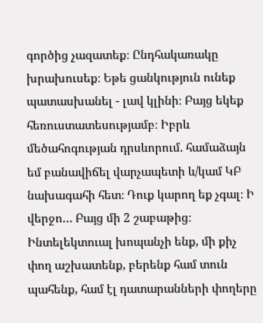գործից չազատեք։ Ընդհակառակը խրախուսեք։ Եթե ցանկություն ունեք պատասխանել - լավ կլինի։ Բայց եկեք հեռուստատեսությամբ։ Իբրև մեծահոգության դրսևորում. համաձայն եմ բանավիճել վարչապետի և/կամ ԿԲ նախագահի հետ։ Դուք կարող եք չգալ։ Ի վերջո… Բայց մի 2 շաբաթից։ Ինտելեկտուալ խոպանչի ենք, մի քիչ փող աշխատենք, բերենք համ տուն պահենք, համ էլ դատարանների փողերը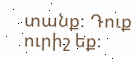տանք։ Դուք ուրիշ եք։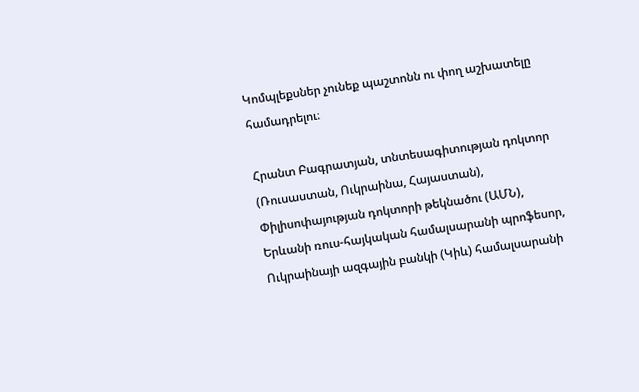Կոմպլեքսներ չունեք պաշտոնն ու փող աշխատելը համադրելու։

Հրանտ Բագրատյան, տնտեսագիտության դոկտոր
(Ռուսաստան, Ուկրաինա, Հայաստան),
Փիլիսոփայության դոկտորի թեկնածու (ԱՄՆ),
Երևանի ռուս-հայկական համալսարանի պրոֆեսոր,
Ուկրաինայի ազգային բանկի (Կիև) համալսարանի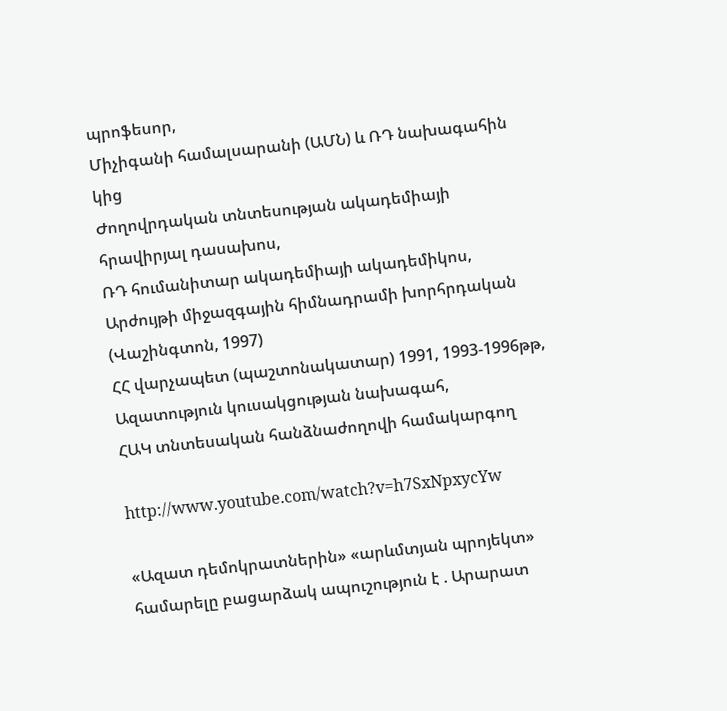պրոֆեսոր,
Միչիգանի համալսարանի (ԱՄՆ) և ՌԴ նախագահին կից
Ժողովրդական տնտեսության ակադեմիայի հրավիրյալ դասախոս,
ՌԴ հումանիտար ակադեմիայի ակադեմիկոս,
Արժույթի միջազգային հիմնադրամի խորհրդական (Վաշինգտոն, 1997)
ՀՀ վարչապետ (պաշտոնակատար) 1991, 1993-1996թթ,
Ազատություն կուսակցության նախագահ,
ՀԱԿ տնտեսական հանձնաժողովի համակարգող

http://www.youtube.com/watch?v=h7SxNpxycYw

«Ազատ դեմոկրատներին» «արևմտյան պրոյեկտ» համարելը բացարձակ ապուշություն է . Արարատ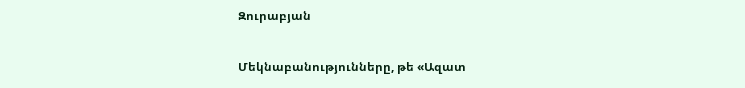Զուրաբյան

Մեկնաբանությունները, թե «Ազատ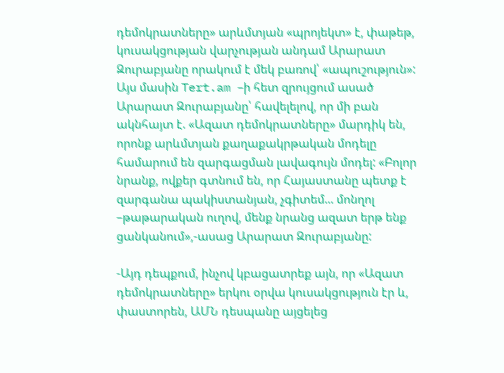դեմոկրատները» արևմտյան «պրոյեկտ» է, փաթեթ, կուսակցության վարչության անդամ Արարատ Զուրաբյանը որակում է մեկ բառով՝ «ապուշություն»: Այս մասին Tert.am –ի հետ զրույցում ասած Արարատ Զուրաբյանը՝ հավելելով, որ մի բան ակնհայտ է. «Ազատ դեմոկրատները» մարդիկ են, որոնք արևմտյան քաղաքակրթական մոդելը համարում են զարգացման լավագույն մոդել: «Բոլոր նրանք, ովքեր գտնում են, որ Հայաստանը պետք է զարգանա պակիստանյան, չգիտեմ... մոնղոլ –թաթարական ուղով, մենք նրանց ազատ երթ ենք ցանկանում»,-ասաց Արարատ Զուրաբյանը:

-Այդ դեպքում, ինչով կբացատրեք այն, որ «Ազատ դեմոկրատները» երկու օրվա կուսակցություն էր և, փաստորեն, ԱՄՆ դեսպանը այցելեց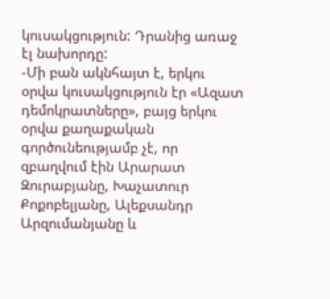կուսակցություն: Դրանից առաջ էլ նախորդը:
-Մի բան ակնհայտ է, երկու օրվա կուսակցություն էր «Ազատ դեմոկրատները», բայց երկու օրվա քաղաքական գործունեությամբ չէ, որ զբաղվում էին Արարատ Զուրաբյանը, Խաչատուր Քոքոբելյանը, Ալեքսանդր Արզումանյանը և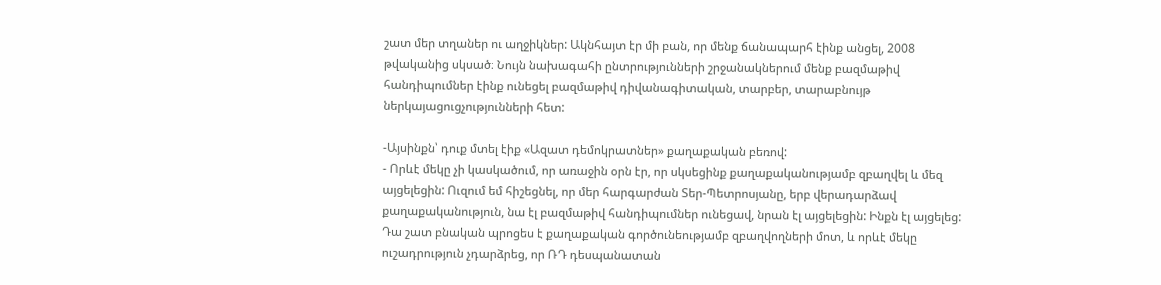շատ մեր տղաներ ու աղջիկներ: Ակնհայտ էր մի բան, որ մենք ճանապարհ էինք անցել, 2008 թվականից սկսած։ Նույն նախագահի ընտրությունների շրջանակներում մենք բազմաթիվ հանդիպումներ էինք ունեցել բազմաթիվ դիվանագիտական, տարբեր, տարաբնույթ ներկայացուցչությունների հետ:

-Այսինքն՝ դուք մտել էիք «Ազատ դեմոկրատներ» քաղաքական բեռով:
- Որևէ մեկը չի կասկածում, որ առաջին օրն էր, որ սկսեցինք քաղաքականությամբ զբաղվել և մեզ այցելեցին: Ուզում եմ հիշեցնել, որ մեր հարգարժան Տեր-Պետրոսյանը, երբ վերադարձավ քաղաքականություն, նա էլ բազմաթիվ հանդիպումներ ունեցավ, նրան էլ այցելեցին: Ինքն էլ այցելեց: Դա շատ բնական պրոցես է քաղաքական գործունեությամբ զբաղվողների մոտ, և որևէ մեկը ուշադրություն չդարձրեց, որ ՌԴ դեսպանատան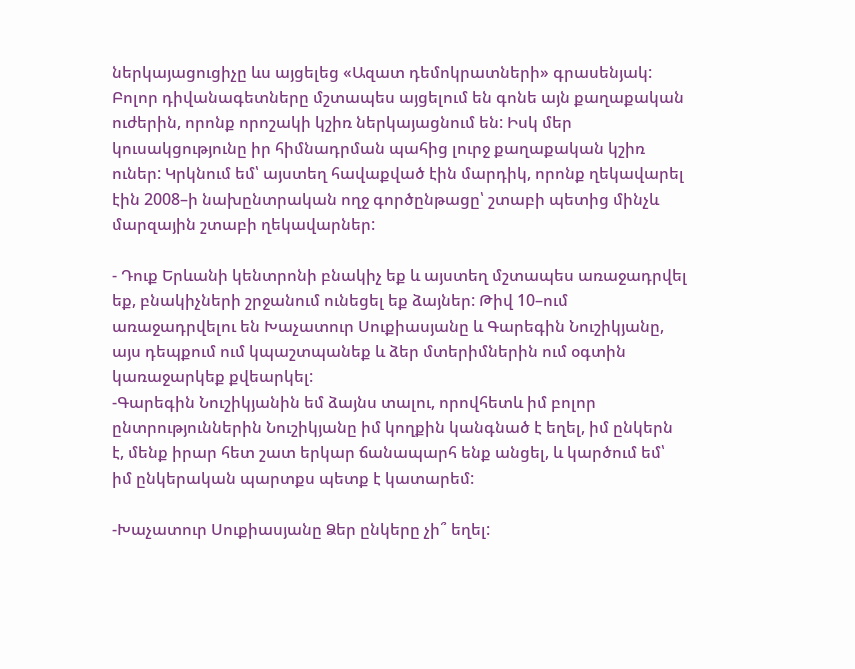ներկայացուցիչը ևս այցելեց «Ազատ դեմոկրատների» գրասենյակ: Բոլոր դիվանագետները մշտապես այցելում են գոնե այն քաղաքական ուժերին, որոնք որոշակի կշիռ ներկայացնում են: Իսկ մեր կուսակցությունը իր հիմնադրման պահից լուրջ քաղաքական կշիռ ուներ: Կրկնում եմ՝ այստեղ հավաքված էին մարդիկ, որոնք ղեկավարել էին 2008–ի նախընտրական ողջ գործընթացը՝ շտաբի պետից մինչև մարզային շտաբի ղեկավարներ:

- Դուք Երևանի կենտրոնի բնակիչ եք և այստեղ մշտապես առաջադրվել եք, բնակիչների շրջանում ունեցել եք ձայներ: Թիվ 10–ում առաջադրվելու են Խաչատուր Սուքիասյանը և Գարեգին Նուշիկյանը, այս դեպքում ում կպաշտպանեք և ձեր մտերիմներին ում օգտին կառաջարկեք քվեարկել:
-Գարեգին Նուշիկյանին եմ ձայնս տալու, որովհետև իմ բոլոր ընտրություններին Նուշիկյանը իմ կողքին կանգնած է եղել, իմ ընկերն է, մենք իրար հետ շատ երկար ճանապարհ ենք անցել, և կարծում եմ՝ իմ ընկերական պարտքս պետք է կատարեմ:

-Խաչատուր Սուքիասյանը Ձեր ընկերը չի՞ եղել: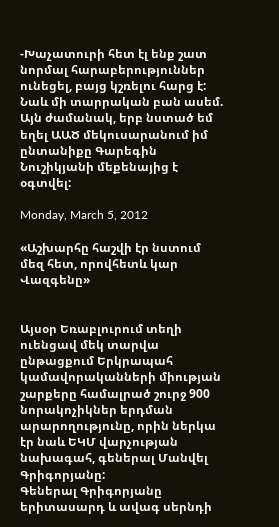-Խաչատուրի հետ էլ ենք շատ նորմալ հարաբերություններ ունեցել, բայց կշռելու հարց է: Նաև մի տարրական բան ասեմ. Այն ժամանակ, երբ նստած եմ եղել ԱԱԾ մեկուսարանում իմ ընտանիքը Գարեգին Նուշիկյանի մեքենայից է օգտվել:

Monday, March 5, 2012

«Աշխարհը հաշվի էր նստում մեզ հետ, որովհետև կար Վազգենը»


Այսօր Եռաբլուրում տեղի ուենցավ մեկ տարվա ընթացքում Երկրապահ կամավորականների միության շարքերը համալրած շուրջ 900 նորակոչիկներ երդման արարողությունը, որին ներկա էր նաև ԵԿՄ վարչության նախագահ, գեներալ Մանվել Գրիգորյանը:
Գեներալ Գրիգորյանը երիտասարդ և ավագ սերնդի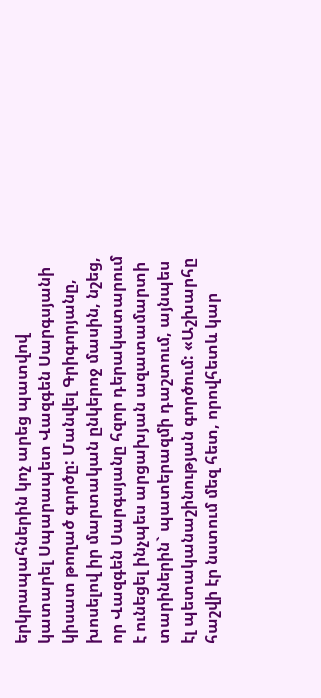երկրապահներին կոչ արեց պատվով կատարել Սպարապետ Վազգեն Սարգսյանի կիսատ թողած գործը: Մանվել Գրիգորյանը, խոսելով իր մարտական ընկերոջ մասին, նշեց, որ Վազգեն Սարգսյանը հզոր դերակատարում է ունեցել ինչպես արցախյան ազատամարտի տարիներին` պատերազմի դաշտում, այնպես էլ պետականաշինության գործում: «Աշխարհը հաշվի էր նստում մեզ հետ, որովհետև կար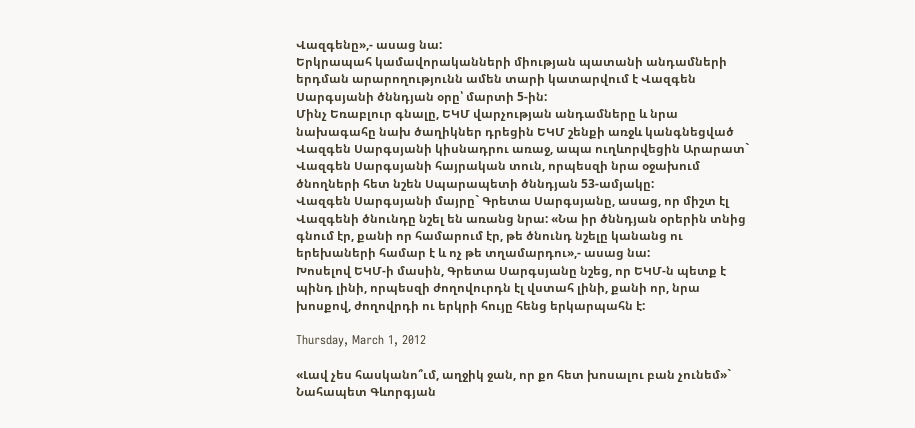Վազգենը»,- ասաց նա:
Երկրապահ կամավորականների միության պատանի անդամների երդման արարողությունն ամեն տարի կատարվում է Վազգեն Սարգսյանի ծննդյան օրը՝ մարտի 5-ին:
Մինչ Եռաբլուր գնալը, ԵԿՄ վարչության անդամները և նրա նախագահը նախ ծաղիկներ դրեցին ԵԿՄ շենքի առջև կանգնեցված Վազգեն Սարգսյանի կիսնադրու առաջ, ապա ուղևորվեցին Արարատ` Վազգեն Սարգսյանի հայրական տուն, որպեսզի նրա օջախում ծնողների հետ նշեն Սպարապետի ծննդյան 53-ամյակը:
Վազգեն Սարգսյանի մայրը` Գրետա Սարգսյանը, ասաց, որ միշտ էլ Վազգենի ծնունդը նշել են առանց նրա: «Նա իր ծննդյան օրերին տնից գնում էր, քանի որ համարում էր, թե ծնունդ նշելը կանանց ու երեխաների համար է և ոչ թե տղամարդու»,- ասաց նա:
Խոսելով ԵԿՄ-ի մասին, Գրետա Սարգսյանը նշեց, որ ԵԿՄ-ն պետք է պինդ լինի, որպեսզի ժողովուրդն էլ վստահ լինի, քանի որ, նրա խոսքով, ժողովրդի ու երկրի հույը հենց երկարպահն է:

Thursday, March 1, 2012

«Լավ չես հասկանո՞ւմ, աղջիկ ջան, որ քո հետ խոսալու բան չունեմ»` Նահապետ Գևորգյան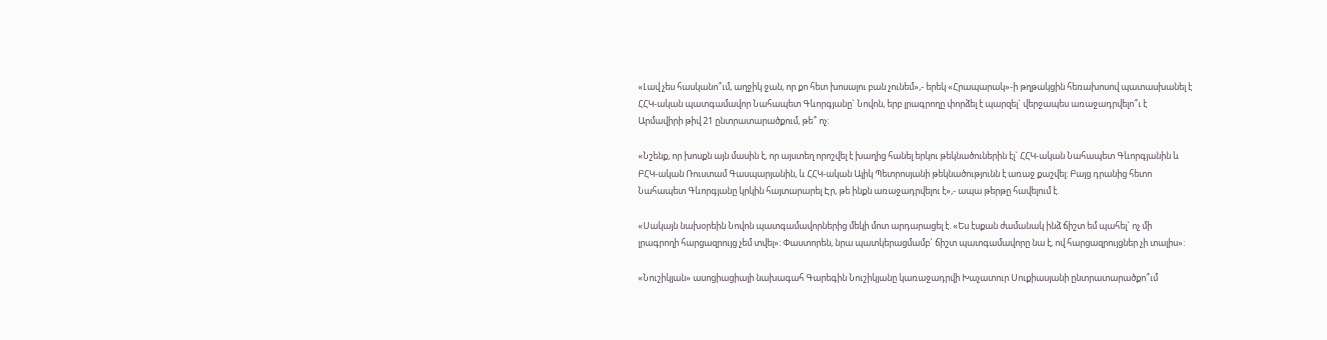«Լավ չես հասկանո՞ւմ, աղջիկ ջան, որ քո հետ խոսալու բան չունեմ»,- երեկ «Հրապարակ»-ի թղթակցին հեռախոսով պատասխանել է ՀՀԿ-ական պատգամավոր Նահապետ Գևորգյանը` Նովոն, երբ լրագրողը փորձել է պարզել` վերջապես առաջադրվելո՞ւ է Արմավիրի թիվ 21 ընտրատարածքում, թե՞ ոչ:

«Նշենք, որ խոսքն այն մասին է, որ այստեղ որոշվել է խաղից հանել երկու թեկնածուներին էլ` ՀՀԿ-ական Նահապետ Գևորգյանին և ԲՀԿ-ական Ռուստամ Գասպարյանին, և ՀՀԿ-ական Ալիկ Պետրոսյանի թեկնածությունն է առաջ քաշվել: Բայց դրանից հետո Նահապետ Գևորգյանը կրկին հայտարարել Էր, թե ինքն առաջադրվելու է»,- ապա թերթը հավելում է.

«Սակայն նախօրեին Նովոն պատգամավորներից մեկի մոտ արդարացել է. «Ես էսքան ժամանակ ինձ ճիշտ եմ պահել` ոչ մի լրագրողի հարցազրույց չեմ տվել»: Փաստորեն, նրա պատկերացմամբ` ճիշտ պատգամավորը նա է, ով հարցազրույցներ չի տալիս»:

«Նուշիկյան» ասոցիացիայի նախագահ Գարեգին Նուշիկյանը կառաջադրվի Խաչատուր Սուքիասյանի ընտրատարածքո՞ւմ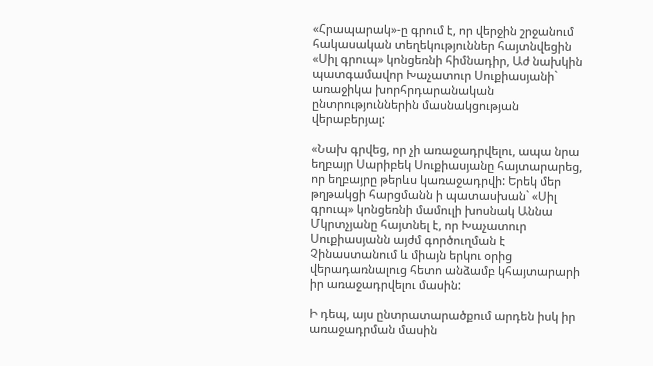«Հրապարակ»-ը գրում է, որ վերջին շրջանում հակասական տեղեկություններ հայտնվեցին «Սիլ գրուպ» կոնցեռնի հիմնադիր, Աժ նախկին պատգամավոր Խաչատուր Սուքիասյանի` առաջիկա խորհրդարանական ընտրություններին մասնակցության վերաբերյալ:

«Նախ գրվեց, որ չի առաջադրվելու, ապա նրա եղբայր Սարիբեկ Սուքիասյանը հայտարարեց, որ եղբայրը թերևս կառաջադրվի: Երեկ մեր թղթակցի հարցմանն ի պատասխան` «Սիլ գրուպ» կոնցեռնի մամուլի խոսնակ Աննա Մկրտչյանը հայտնել է, որ Խաչատուր Սուքիասյանն այժմ գործուղման է Չինաստանում և միայն երկու օրից վերադառնալուց հետո անձամբ կհայտարարի իր առաջադրվելու մասին:

Ի դեպ, այս ընտրատարածքում արդեն իսկ իր առաջադրման մասին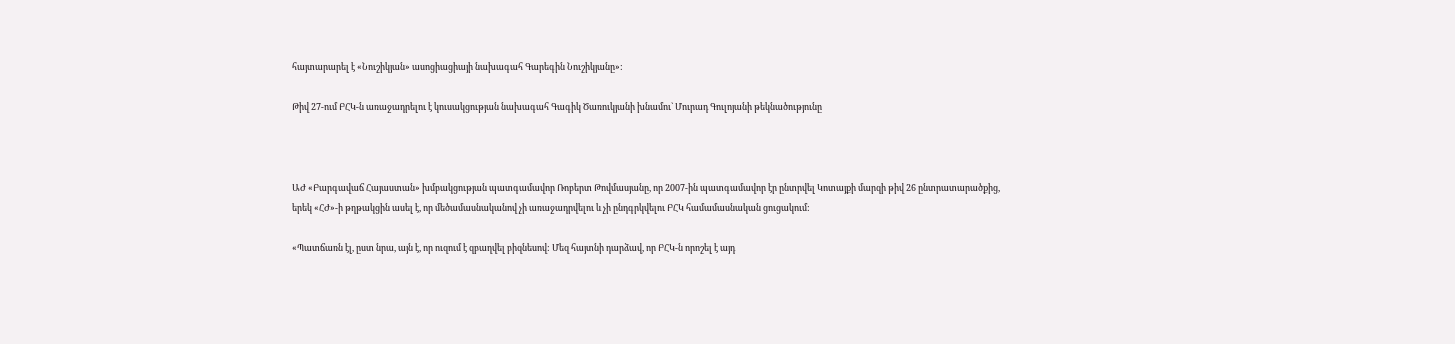հայտարարել է «Նուշիկյան» ասոցիացիայի նախագահ Գարեգին Նուշիկյանը»:

Թիվ 27-ում ԲՀԿ-ն առաջադրելու է կուսակցության նախագահ Գագիկ Ծառուկյանի խնամու` Մուրադ Գուլոյանի թեկնածությունը



ԱԺ «Բարգավաճ Հայաստան» խմբակցության պատգամավոր Ռոբերտ Թովմասյանը, որ 2007-ին պատգամավոր էր ընտրվել Կոտայքի մարզի թիվ 26 ընտրատարածքից, երեկ «ՀԺ»-ի թղթակցին ասել է, որ մեծամասնականով չի առաջադրվելու և չի ընդգրկվելու ԲՀԿ համամասնական ցուցակում:

«Պատճառն էլ, ըստ նրա, այն է, որ ուզում է զբաղվել բիզնեսով: Մեզ հայտնի դարձավ, որ ԲՀԿ-ն որոշել է այդ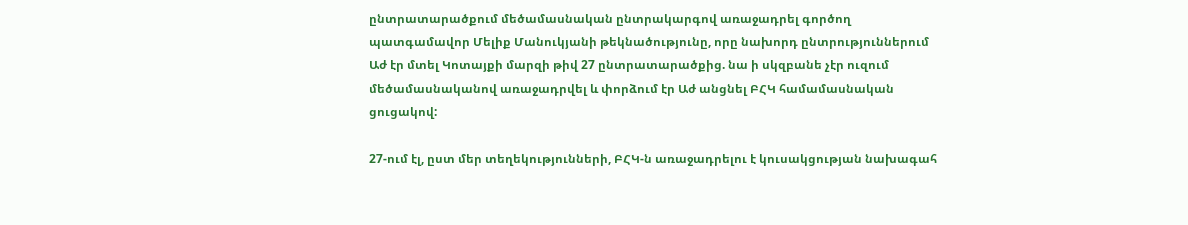ընտրատարածքում մեծամասնական ընտրակարգով առաջադրել գործող պատգամավոր Մելիք Մանուկյանի թեկնածությունը, որը նախորդ ընտրություններում Աժ էր մտել Կոտայքի մարզի թիվ 27 ընտրատարածքից. նա ի սկզբանե չէր ուզում մեծամասնականով առաջադրվել և փորձում էր Աժ անցնել ԲՀԿ համամասնական ցուցակով:

27-ում էլ, ըստ մեր տեղեկությունների, ԲՀԿ-ն առաջադրելու է կուսակցության նախագահ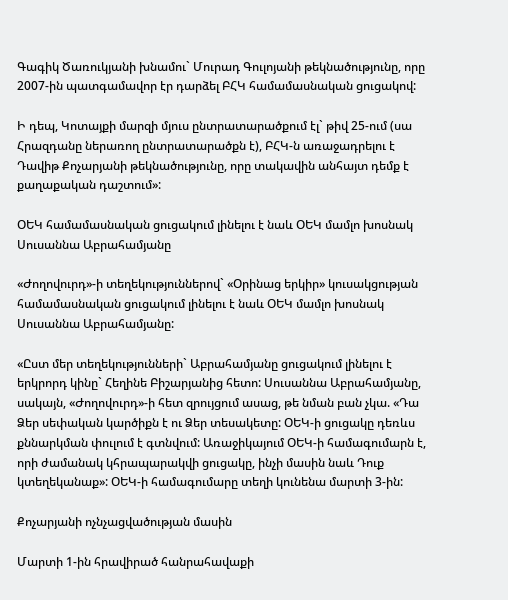Գագիկ Ծառուկյանի խնամու` Մուրադ Գուլոյանի թեկնածությունը, որը 2007-ին պատգամավոր էր դարձել ԲՀԿ համամասնական ցուցակով:

Ի դեպ, Կոտայքի մարզի մյուս ընտրատարածքում էլ` թիվ 25-ում (սա Հրազդանը ներառող ընտրատարածքն է), ԲՀԿ-ն առաջադրելու է Դավիթ Քոչարյանի թեկնածությունը, որը տակավին անհայտ դեմք է քաղաքական դաշտում»:

ՕԵԿ համամասնական ցուցակում լինելու է նաև ՕԵԿ մամլո խոսնակ Սուսաննա Աբրահամյանը

«Ժողովուրդ»-ի տեղեկություններով` «Օրինաց երկիր» կուսակցության համամասնական ցուցակում լինելու է նաև ՕԵԿ մամլո խոսնակ Սուսաննա Աբրահամյանը:

«Ըստ մեր տեղեկությունների` Աբրահամյանը ցուցակում լինելու է երկրորդ կինը` Հեղինե Բիշարյանից հետո: Սուսաննա Աբրահամյանը, սակայն, «Ժողովուրդ»-ի հետ զրույցում ասաց, թե նման բան չկա. «Դա Ձեր սեփական կարծիքն է ու Ձեր տեսակետը: ՕԵԿ-ի ցուցակը դեռևս քննարկման փուլում է գտնվում: Առաջիկայում ՕԵԿ-ի համագումարն է, որի ժամանակ կհրապարակվի ցուցակը, ինչի մասին նաև Դուք կտեղեկանաք»: ՕԵԿ-ի համագումարը տեղի կունենա մարտի 3-ին:

Քոչարյանի ոչնչացվածության մասին

Մարտի 1-ին հրավիրած հանրահավաքի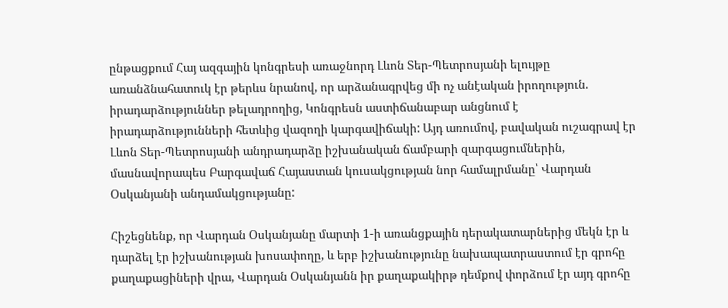ընթացքում Հայ ազգային կոնգրեսի առաջնորդ Լևոն Տեր-Պետրոսյանի ելույթը առանձնահատուկ էր թերևս նրանով, որ արձանագրվեց մի ոչ անէական իրողություն. իրադարձություններ թելադրողից, Կոնգրեսն աստիճանաբար անցնում է իրադարձությունների հետևից վազողի կարգավիճակի: Այդ առումով, բավական ուշագրավ էր Լևոն Տեր-Պետրոսյանի անդրադարձը իշխանական ճամբարի զարգացումներին, մասնավորապես Բարգավաճ Հայաստան կուսակցության նոր համալրմանը՝ Վարդան Օսկանյանի անդամակցությանը:

Հիշեցնենք, որ Վարդան Օսկանյանը մարտի 1-ի առանցքային դերակատարներից մեկն էր և դարձել էր իշխանության խոսափողը, և երբ իշխանությունը նախապատրաստում էր գրոհը քաղաքացիների վրա, Վարդան Օսկանյանն իր քաղաքակիրթ դեմքով փորձում էր այդ գրոհը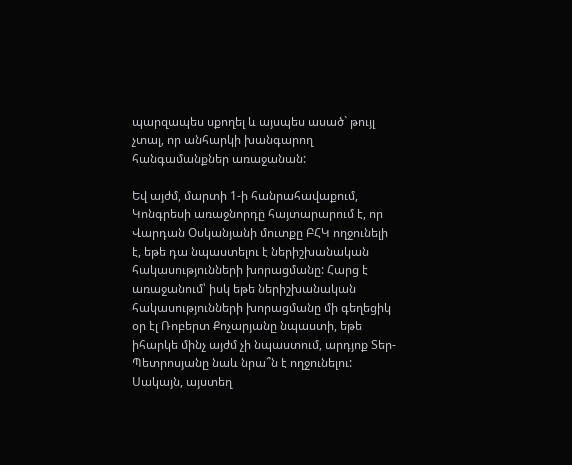պարզապես սքողել և այսպես ասած` թույլ չտալ, որ անհարկի խանգարող հանգամանքներ առաջանան:

Եվ այժմ, մարտի 1-ի հանրահավաքում, Կոնգրեսի առաջնորդը հայտարարում է, որ Վարդան Օսկանյանի մուտքը ԲՀԿ ողջունելի է, եթե դա նպաստելու է ներիշխանական հակասությունների խորացմանը: Հարց է առաջանում՝ իսկ եթե ներիշխանական հակասությունների խորացմանը մի գեղեցիկ օր էլ Ռոբերտ Քոչարյանը նպաստի, եթե իհարկե մինչ այժմ չի նպաստում, արդյոք Տեր-Պետրոսյանը նաև նրա՞ն է ողջունելու: Սակայն, այստեղ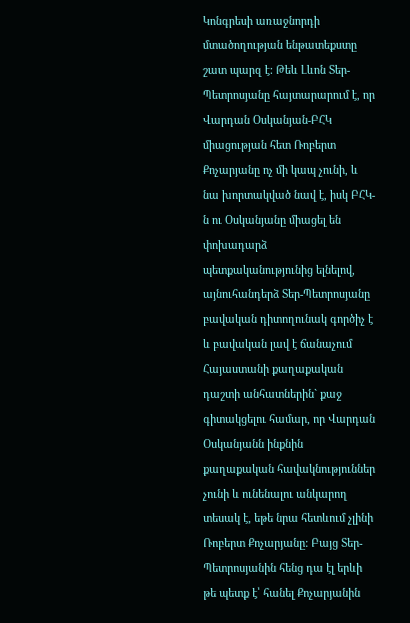Կոնգրեսի առաջնորդի մտածողության ենթատեքստը շատ պարզ է: Թեև Լևոն Տեր-Պետրոսյանը հայտարարում է, որ Վարդան Օսկանյան-ԲՀԿ միացության հետ Ռոբերտ Քոչարյանը ոչ մի կապ չունի, և նա խորտակված նավ է, իսկ ԲՀԿ-ն ու Օսկանյանը միացել են փոխադարձ պետքականությունից ելնելով, այնուհանդերձ Տեր-Պետրոսյանը բավական դիտողունակ գործիչ է և բավական լավ է ճանաչում Հայաստանի քաղաքական դաշտի անհատներին` քաջ գիտակցելու համար, որ Վարդան Օսկանյանն ինքնին քաղաքական հավակնություններ չունի և ունենալու անկարող տեսակ է, եթե նրա հետևում չլինի Ռոբերտ Քոչարյանը: Բայց Տեր-Պետրոսյանին հենց դա էլ երևի թե պետք է՝ հանել Քոչարյանին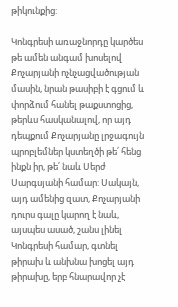թիկունքից:

Կոնգրեսի առաջնորդը կարծես թե ամեն անգամ խոսելով Քոչարյանի ոչնչացվածության մասին, նրան թասիբի է գցում և փորձում հանել թաքստոցից, թերևս հասկանալով, որ այդ դեպքում Քոչարյանը լրջագույն պրոբլեմներ կստեղծի թե՛ հենց ինքն իր, թե՛ նաև Սերժ Սարգսյանի համար: Սակայն, այդ ամենից զատ, Քոչարյանի դուրս գալը կարող է նաև, այսպես ասած, շանս լինել Կոնգրեսի համար, գտնել թիրախ և անխնա խոցել այդ թիրախը, երբ հնարավոր չէ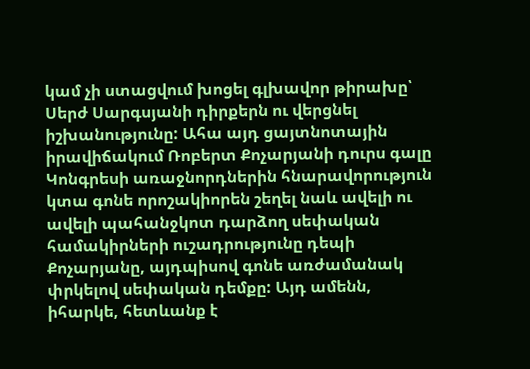կամ չի ստացվում խոցել գլխավոր թիրախը՝ Սերժ Սարգսյանի դիրքերն ու վերցնել իշխանությունը: Ահա այդ ցայտնոտային իրավիճակում Ռոբերտ Քոչարյանի դուրս գալը Կոնգրեսի առաջնորդներին հնարավորություն կտա գոնե որոշակիորեն շեղել նաև ավելի ու ավելի պահանջկոտ դարձող սեփական համակիրների ուշադրությունը դեպի Քոչարյանը, այդպիսով գոնե առժամանակ փրկելով սեփական դեմքը: Այդ ամենն, իհարկե, հետևանք է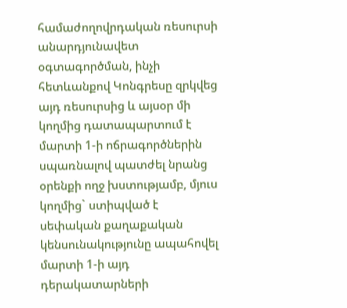համաժողովրդական ռեսուրսի անարդյունավետ օգտագործման, ինչի հետևանքով Կոնգրեսը զրկվեց այդ ռեսուրսից և այսօր մի կողմից դատապարտում է մարտի 1-ի ոճրագործներին սպառնալով պատժել նրանց օրենքի ողջ խստությամբ, մյուս կողմից` ստիպված է սեփական քաղաքական կենսունակությունը ապահովել մարտի 1-ի այդ դերակատարների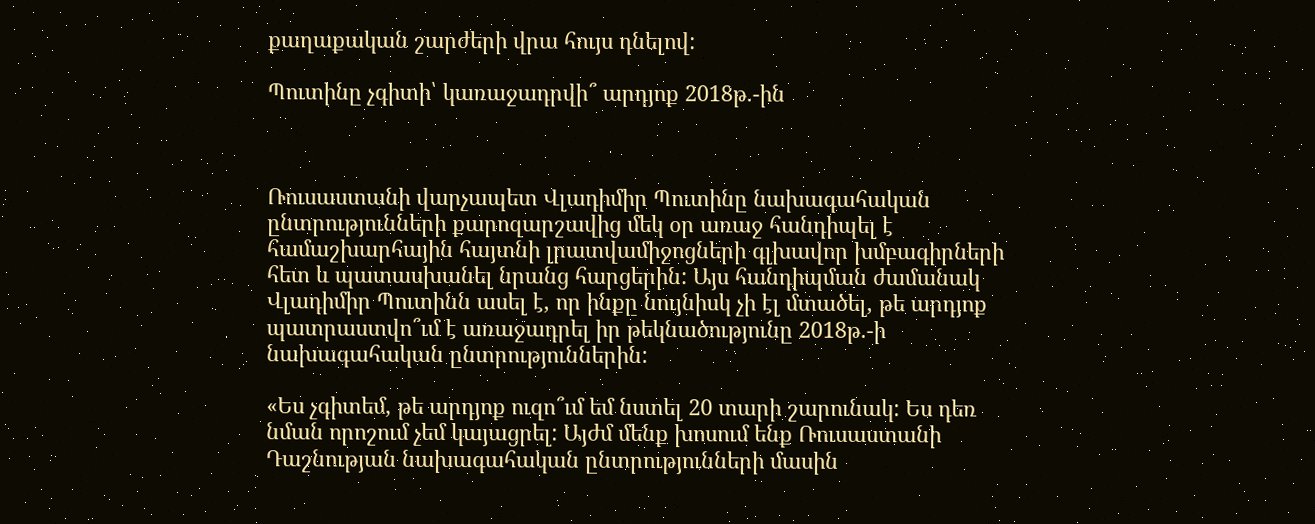քաղաքական շարժերի վրա հույս դնելով:

Պուտինը չգիտի՝ կառաջադրվի՞ արդյոք 2018թ.-ին



Ռուսաստանի վարչապետ Վլադիմիր Պուտինը նախագահական ընտրությունների քարոզարշավից մեկ օր առաջ հանդիպել է համաշխարհային հայտնի լրատվամիջոցների գլխավոր խմբագիրների հետ և պատասխանել նրանց հարցերին: Այս հանդիպման ժամանակ Վլադիմիր Պուտինն ասել է, որ ինքը նույնիսկ չի էլ մտածել, թե արդյոք պատրաստվո՞ւմ է առաջադրել իր թեկնածությունը 2018թ.-ի նախագահական ընտրություններին:

«Ես չգիտեմ, թե արդյոք ուզո՞ւմ եմ նստել 20 տարի շարունակ: Ես դեռ նման որոշում չեմ կայացրել: Այժմ մենք խոսում ենք Ռուսաստանի Դաշնության նախագահական ընտրությունների մասին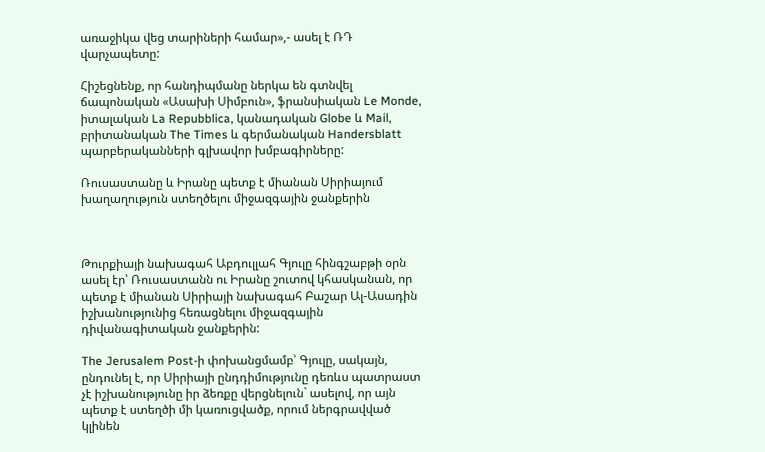առաջիկա վեց տարիների համար»,- ասել է ՌԴ վարչապետը:

Հիշեցնենք, որ հանդիպմանը ներկա են գտնվել ճապոնական «Ասախի Սիմբուն», ֆրանսիական Le Monde, իտալական La Repubblica, կանադական Globe և Mail, բրիտանական The Times և գերմանական Handersblatt պարբերականների գլխավոր խմբագիրները:

Ռուսաստանը և Իրանը պետք է միանան Սիրիայում խաղաղություն ստեղծելու միջազգային ջանքերին



Թուրքիայի նախագահ Աբդուլլահ Գյուլը հինգշաբթի օրն ասել էր՝ Ռուսաստանն ու Իրանը շուտով կհասկանան, որ պետք է միանան Սիրիայի նախագահ Բաշար Ալ-Ասադին իշխանությունից հեռացնելու միջազգային դիվանագիտական ջանքերին:

The Jerusalem Post-ի փոխանցմամբ՝ Գյուլը, սակայն, ընդունել է, որ Սիրիայի ընդդիմությունը դեռևս պատրաստ չէ իշխանությունը իր ձեռքը վերցնելուն` ասելով, որ այն պետք է ստեղծի մի կառուցվածք, որում ներգրավված կլինեն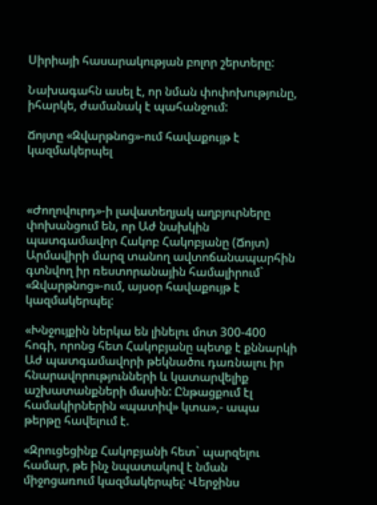Սիրիայի հասարակության բոլոր շերտերը:

Նախագահն ասել է, որ նման փոփոխությունը, իհարկե, ժամանակ է պահանջում:

Ճոյտը «Զվարթնոց»-ում հավաքույթ է կազմակերպել



«Ժողովուրդ»-ի լավատեղյակ աղբյուրները փոխանցում են, որ Աժ նախկին պատգամավոր Հակոբ Հակոբյանը (Ճոյտ) Արմավիրի մարզ տանող ավտոճանապարհին գտնվող իր ռեստորանային համալիրում` «Զվարթնոց»-ում, այսօր հավաքույթ է կազմակերպել:

«Խնջույքին ներկա են լինելու մոտ 300-400 հոգի, որոնց հետ Հակոբյանը պետք է քննարկի Աժ պատգամավորի թեկնածու դառնալու իր հնարավորությունների և կատարվելիք աշխատանքների մասին: Ընթացքում էլ համակիրներին «պատիվ» կտա»,- ապա թերթը հավելում է.

«Զրուցեցինք Հակոբյանի հետ` պարզելու համար, թե ինչ նպատակով է նման միջոցառում կազմակերպել: Վերջինս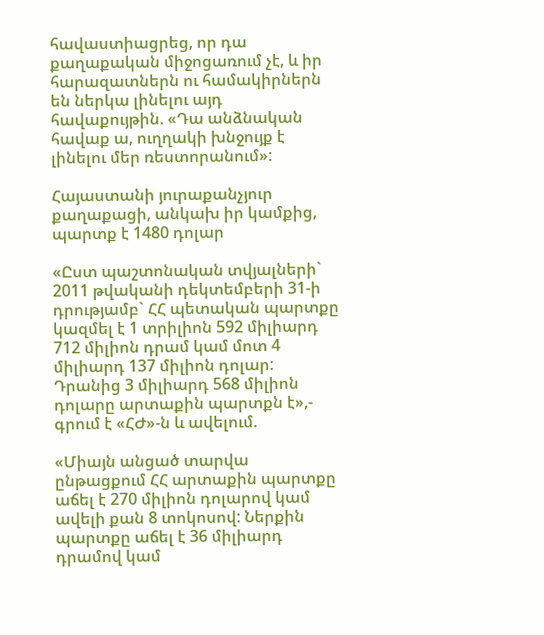հավաստիացրեց, որ դա քաղաքական միջոցառում չէ, և իր հարազատներն ու համակիրներն են ներկա լինելու այդ հավաքույթին. «Դա անձնական հավաք ա, ուղղակի խնջույք է լինելու մեր ռեստորանում»:

Հայաստանի յուրաքանչյուր քաղաքացի, անկախ իր կամքից, պարտք է 1480 դոլար

«Ըստ պաշտոնական տվյալների` 2011 թվականի դեկտեմբերի 31-ի դրությամբ` ՀՀ պետական պարտքը կազմել է 1 տրիլիոն 592 միլիարդ 712 միլիոն դրամ կամ մոտ 4 միլիարդ 137 միլիոն դոլար: Դրանից 3 միլիարդ 568 միլիոն դոլարը արտաքին պարտքն է»,- գրում է «ՀԺ»-ն և ավելում.

«Միայն անցած տարվա ընթացքում ՀՀ արտաքին պարտքը աճել է 270 միլիոն դոլարով կամ ավելի քան 8 տոկոսով: Ներքին պարտքը աճել է 36 միլիարդ դրամով կամ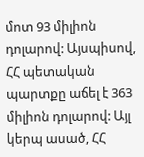մոտ 93 միլիոն դոլարով: Այսպիսով, ՀՀ պետական պարտքը աճել է 363 միլիոն դոլարով: Այլ կերպ ասած, ՀՀ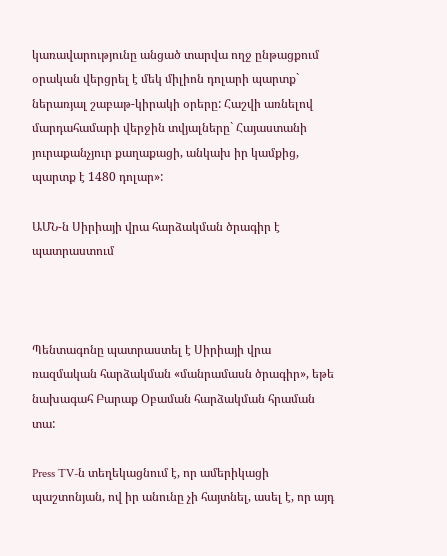կառավարությունը անցած տարվա ողջ ընթացքում օրական վերցրել է մեկ միլիոն դոլարի պարտք` ներառյալ շաբաթ-կիրակի օրերը: Հաշվի առնելով մարդահամարի վերջին տվյալները` Հայաստանի յուրաքանչյուր քաղաքացի, անկախ իր կամքից, պարտք է 1480 դոլար»:

ԱՄՆ-ն Սիրիայի վրա հարձակման ծրագիր է պատրաստում



Պենտագոնը պատրաստել է Սիրիայի վրա ռազմական հարձակման «մանրամասն ծրագիր», եթե նախագահ Բարաք Օբաման հարձակման հրաման տա:

Press TV-ն տեղեկացնում է, որ ամերիկացի պաշտոնյան, ով իր անունը չի հայտնել, ասել է, որ այդ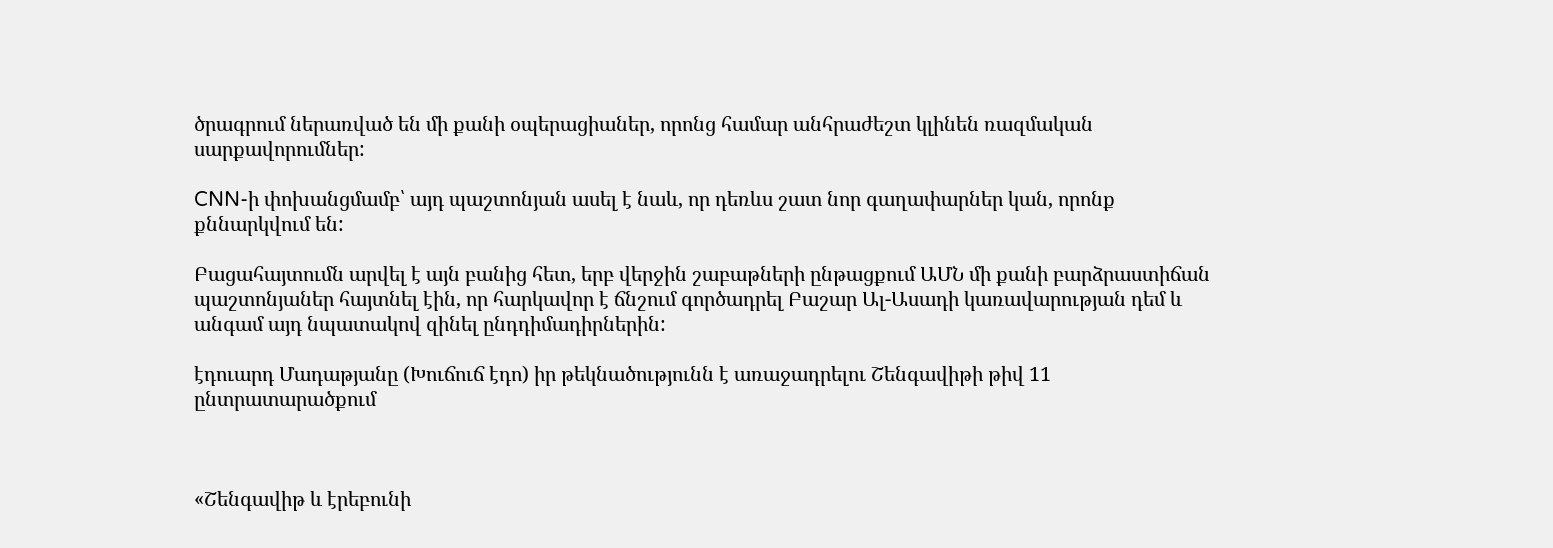ծրագրում ներառված են մի քանի օպերացիաներ, որոնց համար անհրաժեշտ կլինեն ռազմական սարքավորումներ:

CNN-ի փոխանցմամբ՝ այդ պաշտոնյան ասել է նաև, որ դեռևս շատ նոր գաղափարներ կան, որոնք քննարկվում են:

Բացահայտումն արվել է այն բանից հետ, երբ վերջին շաբաթների ընթացքում ԱՄՆ մի քանի բարձրաստիճան պաշտոնյաներ հայտնել էին, որ հարկավոր է ճնշում գործադրել Բաշար Ալ-Ասադի կառավարության դեմ և անգամ այդ նպատակով զինել ընդդիմադիրներին:

էդուարդ Մադաթյանը (Խուճուճ էդո) իր թեկնածությունն է առաջադրելու Շենգավիթի թիվ 11 ընտրատարածքում



«Շենգավիթ և էրեբունի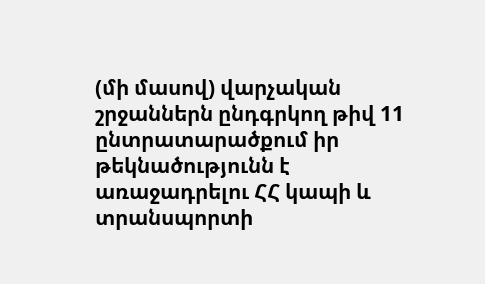(մի մասով) վարչական շրջաններն ընդգրկող թիվ 11 ընտրատարածքում իր թեկնածությունն է առաջադրելու ՀՀ կապի և տրանսպորտի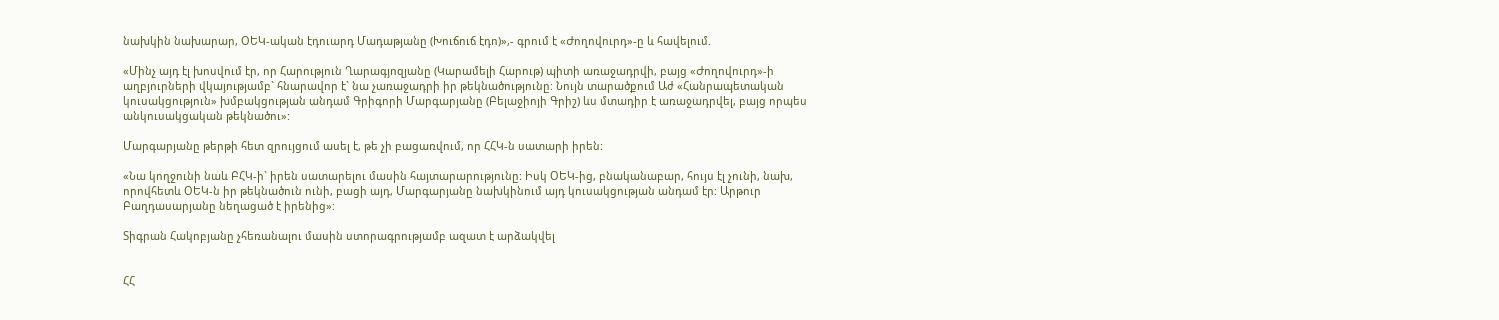նախկին նախարար, ՕԵԿ-ական էդուարդ Մադաթյանը (Խուճուճ էդո)»,- գրում է «Ժողովուրդ»-ը և հավելում.

«Մինչ այդ էլ խոսվում էր, որ Հարություն Ղարագյոզյանը (Կարամելի Հարութ) պիտի առաջադրվի, բայց «Ժողովուրդ»-ի աղբյուրների վկայությամբ` հնարավոր է` նա չառաջադրի իր թեկնածությունը: Նույն տարածքում Աժ «Հանրապետական կուսակցություն» խմբակցության անդամ Գրիգորի Մարգարյանը (Բելաջիոյի Գրիշ) ևս մտադիր է առաջադրվել, բայց որպես անկուսակցական թեկնածու»:

Մարգարյանը թերթի հետ զրույցում ասել է, թե չի բացառվում, որ ՀՀԿ-ն սատարի իրեն:

«Նա կողջունի նաև ԲՀԿ-ի` իրեն սատարելու մասին հայտարարությունը: Իսկ ՕԵԿ-ից, բնականաբար, հույս էլ չունի, նախ, որովհետև ՕԵԿ-ն իր թեկնածուն ունի, բացի այդ, Մարգարյանը նախկինում այդ կուսակցության անդամ էր: Արթուր Բաղդասարյանը նեղացած է իրենից»:

Տիգրան Հակոբյանը չհեռանալու մասին ստորագրությամբ ազատ է արձակվել


ՀՀ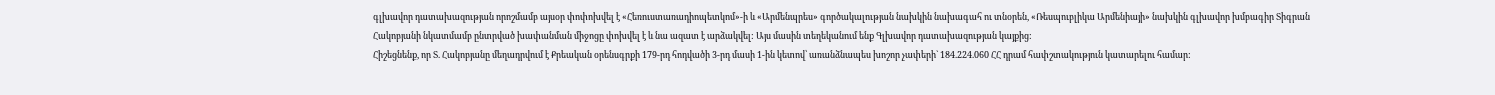գլխավոր դատախազության որոշմամբ այսօր փոփոխվել է «Հեռուստառադիոպետկոմ»-ի և «Արմենպրես» գործակալության նախկին նախագահ ու տնօրեն, «Ռեսպուբլիկա Արմենիայի» նախկին գլխավոր խմբագիր Տիգրան Հակոբյանի նկատմամբ ընտրված խափանման միջոցը փոխվել է և նա ազատ է արձակվել: Այս մասին տեղեկանում ենք Գլխավոր դատախազության կայքից:
Հիշեցնենք, որ Տ. Հակոբյանը մեղադրվում է Քրեական օրենսգրքի 179-րդ հոդվածի 3-րդ մասի 1-ին կետով՝ առանձնապես խոշոր չափերի` 184.224.060 ՀՀ դրամ հափշտակություն կատարելու համար: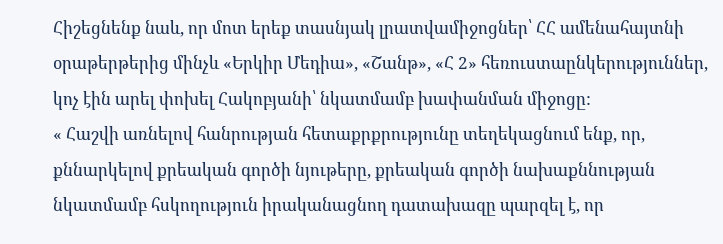Հիշեցնենք նաև, որ մոտ երեք տասնյակ լրատվամիջոցներ՝ ՀՀ ամենահայտնի օրաթերթերից մինչև «Երկիր Մեդիա», «Շանթ», «Հ 2» հեռուստաընկերություններ, կոչ էին արել փոխել Հակոբյանի՝ նկատմամբ խափանման միջոցը:
« Հաշվի առնելով հանրության հետաքրքրությունը տեղեկացնում ենք, որ, քննարկելով քրեական գործի նյութերը, քրեական գործի նախաքննության նկատմամբ հսկողություն իրականացնող դատախազը պարզել է, որ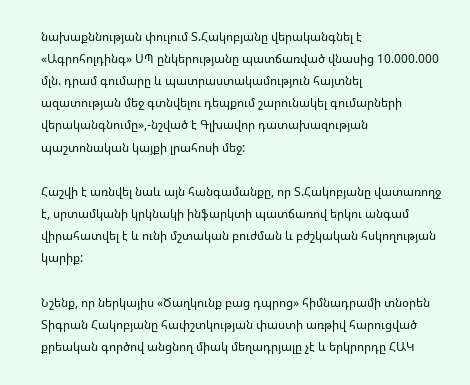նախաքննության փուլում Տ.Հակոբյանը վերականգնել է «Ագրոհոլդինգ» ՍՊ ընկերությանը պատճառված վնասից 10.000.000 մլն. դրամ գումարը և պատրաստակամություն հայտնել ազատության մեջ գտնվելու դեպքում շարունակել գումարների վերականգնումը»,-նշված է Գլխավոր դատախազության պաշտոնական կայքի լրահոսի մեջ:

Հաշվի է առնվել նաև այն հանգամանքը, որ Տ.Հակոբյանը վատառողջ է, սրտամկանի կրկնակի ինֆարկտի պատճառով երկու անգամ վիրահատվել է և ունի մշտական բուժման և բժշկական հսկողության կարիք:

Նշենք, որ ներկայիս «Ծաղկունք բաց դպրոց» հիմնադրամի տնօրեն Տիգրան Հակոբյանը հափշտկության փաստի առթիվ հարուցված քրեական գործով անցնող միակ մեղադրյալը չէ և երկրորդը ՀԱԿ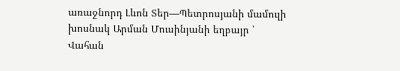առաջնորդ Լևոն Տեր—Պետրոսյանի մամուլի խոսնակ Արման Մուսինյանի եղբայր ՝ Վահան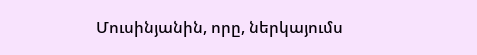Մուսինյանին, որը, ներկայումս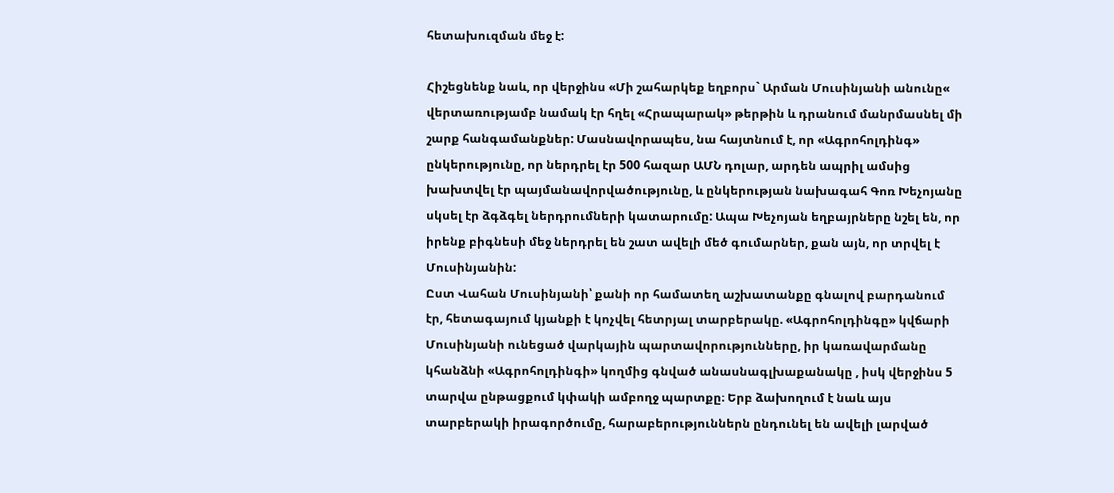հետախուզման մեջ է:

Հիշեցնենք նաև, որ վերջինս «Մի շահարկեք եղբորս` Արման Մուսինյանի անունը« վերտառությամբ նամակ էր հղել «Հրապարակ» թերթին և դրանում մանրմասնել մի շարք հանգամանքներ: Մասնավորապես, նա հայտնում է, որ «Ագրոհոլդինգ» ընկերությունը, որ ներդրել էր 500 հազար ԱՄՆ դոլար, արդեն ապրիլ ամսից խախտվել էր պայմանավորվածությունը, և ընկերության նախագահ Գոռ Խեչոյանը սկսել էր ձգձգել ներդրումների կատարումը: Ապա Խեչոյան եղբայրները նշել են, որ իրենք բիգնեսի մեջ ներդրել են շատ ավելի մեծ գումարներ, քան այն, որ տրվել է Մուսինյանին:
Ըստ Վահան Մուսինյանի՝ քանի որ համատեղ աշխատանքը գնալով բարդանում էր, հետագայում կյանքի է կոչվել հետրյալ տարբերակը. «Ագրոհոլդինգը» կվճարի Մուսինյանի ունեցած վարկային պարտավորությունները, իր կառավարմանը կհանձնի «Ագրոհոլդինգի» կողմից գնված անասնագլխաքանակը , իսկ վերջինս 5 տարվա ընթացքում կփակի ամբողջ պարտքը։ Երբ ձախողում է նաև այս տարբերակի իրագործումը, հարաբերություններն ընդունել են ավելի լարված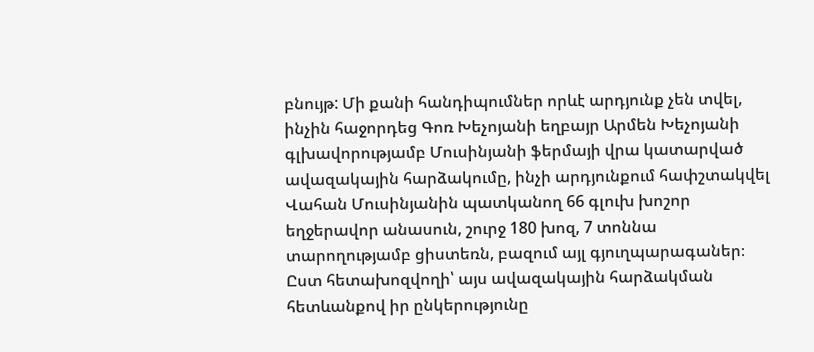բնույթ: Մի քանի հանդիպումներ որևէ արդյունք չեն տվել, ինչին հաջորդեց Գոռ Խեչոյանի եղբայր Արմեն Խեչոյանի գլխավորությամբ Մուսինյանի ֆերմայի վրա կատարված ավազակային հարձակումը, ինչի արդյունքում հափշտակվել Վահան Մուսինյանին պատկանող 66 գլուխ խոշոր եղջերավոր անասուն, շուրջ 180 խոզ, 7 տոննա տարողությամբ ցիստեռն, բազում այլ գյուղպարագաներ։
Ըստ հետախոզվողի՝ այս ավազակային հարձակման հետևանքով իր ընկերությունը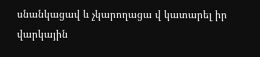սնանկացավ և չկարողացա վ կատարել իր վարկային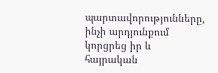պարտավորությունները, ինչի արդյունքում կորցրեց իր և հայրական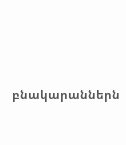բնակարաններն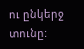ու ընկերջ տունը: